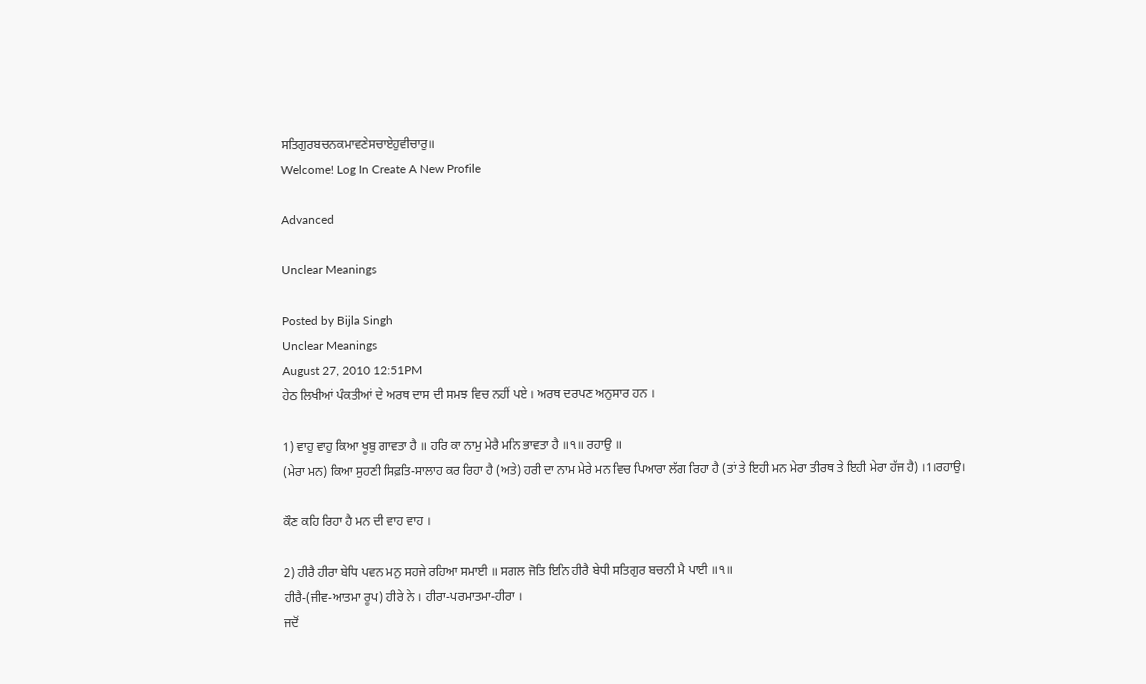ਸਤਿਗੁਰਬਚਨਕਮਾਵਣੇਸਚਾਏਹੁਵੀਚਾਰੁ॥
Welcome! Log In Create A New Profile

Advanced

Unclear Meanings

Posted by Bijla Singh
Unclear Meanings
August 27, 2010 12:51PM
ਹੇਠ ਲਿਖੀਆਂ ਪੰਕਤੀਆਂ ਦੇ ਅਰਥ ਦਾਸ ਦੀ ਸਮਝ ਵਿਚ ਨਹੀਂ ਪਏ । ਅਰਥ ਦਰਪਣ ਅਨੁਸਾਰ ਹਨ ।

1) ਵਾਹੁ ਵਾਹੁ ਕਿਆ ਖੂਬੁ ਗਾਵਤਾ ਹੈ ॥ ਹਰਿ ਕਾ ਨਾਮੁ ਮੇਰੈ ਮਨਿ ਭਾਵਤਾ ਹੈ ॥੧॥ ਰਹਾਉ ॥
(ਮੇਰਾ ਮਨ) ਕਿਆ ਸੁਹਣੀ ਸਿਫ਼ਤਿ-ਸਾਲਾਹ ਕਰ ਰਿਹਾ ਹੈ (ਅਤੇ) ਹਰੀ ਦਾ ਨਾਮ ਮੇਰੇ ਮਨ ਵਿਚ ਪਿਆਰਾ ਲੱਗ ਰਿਹਾ ਹੈ (ਤਾਂ ਤੇ ਇਹੀ ਮਨ ਮੇਰਾ ਤੀਰਥ ਤੇ ਇਹੀ ਮੇਰਾ ਹੱਜ ਹੈ) ।1।ਰਹਾਉ।

ਕੌਣ ਕਹਿ ਰਿਹਾ ਹੈ ਮਨ ਦੀ ਵਾਹ ਵਾਹ ।

2) ਹੀਰੈ ਹੀਰਾ ਬੇਧਿ ਪਵਨ ਮਨੁ ਸਹਜੇ ਰਹਿਆ ਸਮਾਈ ॥ ਸਗਲ ਜੋਤਿ ਇਨਿ ਹੀਰੈ ਬੇਧੀ ਸਤਿਗੁਰ ਬਚਨੀ ਮੈ ਪਾਈ ॥੧॥
ਹੀਰੈ-(ਜੀਵ-ਆਤਮਾ ਰੂਪ) ਹੀਰੇ ਨੇ । ਹੀਰਾ-ਪਰਮਾਤਮਾ-ਹੀਰਾ ।
ਜਦੋਂ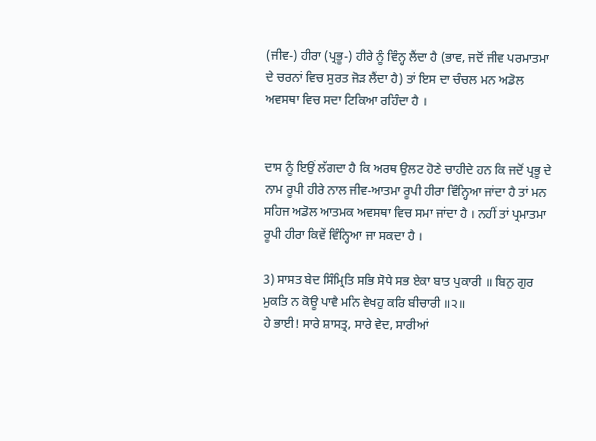(ਜੀਵ-) ਹੀਰਾ (ਪ੍ਰਭੂ-) ਹੀਰੇ ਨੂੰ ਵਿੰਨ੍ਹ ਲੈਂਦਾ ਹੈ (ਭਾਵ, ਜਦੋਂ ਜੀਵ ਪਰਮਾਤਮਾ ਦੇ ਚਰਨਾਂ ਵਿਚ ਸੁਰਤ ਜੋੜ ਲੈਂਦਾ ਹੈ) ਤਾਂ ਇਸ ਦਾ ਚੰਚਲ ਮਨ ਅਡੋਲ ਅਵਸਥਾ ਵਿਚ ਸਦਾ ਟਿਕਿਆ ਰਹਿੰਦਾ ਹੈ ।


ਦਾਸ ਨੂੰ ਇਉਂ ਲੱਗਦਾ ਹੈ ਕਿ ਅਰਥ ਉਲਟ ਹੋਣੇ ਚਾਹੀਦੇ ਹਨ ਕਿ ਜਦੋਂ ਪ੍ਰਭੂ ਦੇ ਨਾਮ ਰੂਪੀ ਹੀਰੇ ਨਾਲ ਜੀਵ-ਆਤਮਾ ਰੂਪੀ ਹੀਰਾ ਵਿੰਨ੍ਹਿਆ ਜਾਂਦਾ ਹੈ ਤਾਂ ਮਨ ਸਹਿਜ ਅਡੋਲ ਆਤਮਕ ਅਵਸਥਾ ਵਿਚ ਸਮਾ ਜਾਂਦਾ ਹੈ । ਨਹੀਂ ਤਾਂ ਪ੍ਰਮਾਤਮਾ ਰੂਪੀ ਹੀਰਾ ਕਿਵੇਂ ਵਿੰਨ੍ਹਿਆ ਜਾ ਸਕਦਾ ਹੈ ।

3) ਸਾਸਤ ਬੇਦ ਸਿੰਮ੍ਰਿਤਿ ਸਭਿ ਸੋਧੇ ਸਭ ਏਕਾ ਬਾਤ ਪੁਕਾਰੀ ॥ ਬਿਨੁ ਗੁਰ ਮੁਕਤਿ ਨ ਕੋਊ ਪਾਵੈ ਮਨਿ ਵੇਖਹੁ ਕਰਿ ਬੀਚਾਰੀ ॥੨॥
ਹੇ ਭਾਈ! ਸਾਰੇ ਸ਼ਾਸਤ੍ਰ, ਸਾਰੇ ਵੇਦ, ਸਾਰੀਆਂ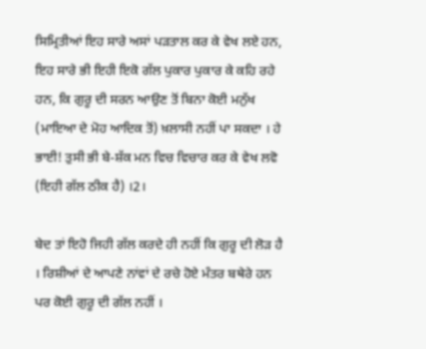ਸਿਮ੍ਰਿਤੀਆਂ ਇਹ ਸਾਰੇ ਅਸਾਂ ਪੜਤਾਲ ਕਰ ਕੇ ਵੇਖ ਲਏ ਹਨ, ਇਹ ਸਾਰੇ ਭੀ ਇਹੀ ਇਕੋ ਗੱਲ ਪੁਕਾਰ ਪੁਕਾਰ ਕੇ ਕਹਿ ਰਹੇ ਹਨ, ਕਿ ਗੁਰੂ ਦੀ ਸਰਨ ਆਉਣ ਤੋਂ ਬਿਨਾ ਕੋਈ ਮਨੁੱਖ (ਮਾਇਆ ਦੇ ਮੋਹ ਆਦਿਕ ਤੋਂ) ਖ਼ਲਾਸੀ ਨਹੀਂ ਪਾ ਸਕਦਾ । ਹੇ ਭਾਈ! ਤੁਸੀ ਭੀ ਬੇ-ਸ਼ੱਕ ਮਨ ਵਿਚ ਵਿਚਾਰ ਕਰ ਕੇ ਵੇਖ ਲਵੋ (ਇਹੀ ਗੱਲ ਠੀਕ ਹੈ) ।2।

ਬੇਦ ਤਾਂ ਇਹੋ ਜਿਹੀ ਗੱਲ ਕਰਦੇ ਹੀ ਨਹੀਂ ਕਿ ਗੁਰੂ ਦੀ ਲੋੜ ਹੈ । ਰਿਸ਼ੀਆਂ ਦੇ ਆਪਣੇ ਨਾਂਵਾਂ ਦੇ ਰਚੇ ਹੋਏ ਮੰਤਰ ਬਥੇਰੇ ਹਨ ਪਰ ਕੋਈ ਗੁਰੂ ਦੀ ਗੱਲ ਨਹੀਂ ।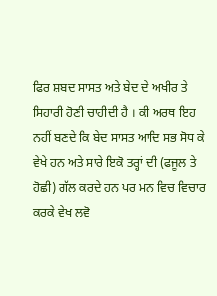ਫਿਰ ਸ਼ਬਦ ਸਾਸਤ ਅਤੇ ਬੇਦ ਦੇ ਅਖੀਰ ਤੇ ਸਿਹਾਰੀ ਹੋਣੀ ਚਾਹੀਦੀ ਹੈ । ਕੀ ਅਰਥ ਇਹ ਨਹੀਂ ਬਣਦੇ ਕਿ ਬੇਦ ਸਾਸਤ ਆਦਿ ਸਭ ਸੋਧ ਕੇ ਵੇਖੇ ਹਨ ਅਤੇ ਸਾਰੇ ਇਕੋ ਤਰ੍ਹਾਂ ਦੀ (ਫਜੂਲ ਤੇ ਹੋਛੀ) ਗੱਲ ਕਰਦੇ ਹਨ ਪਰ ਮਨ ਵਿਚ ਵਿਚਾਰ ਕਰਕੇ ਵੇਖ ਲਵੋ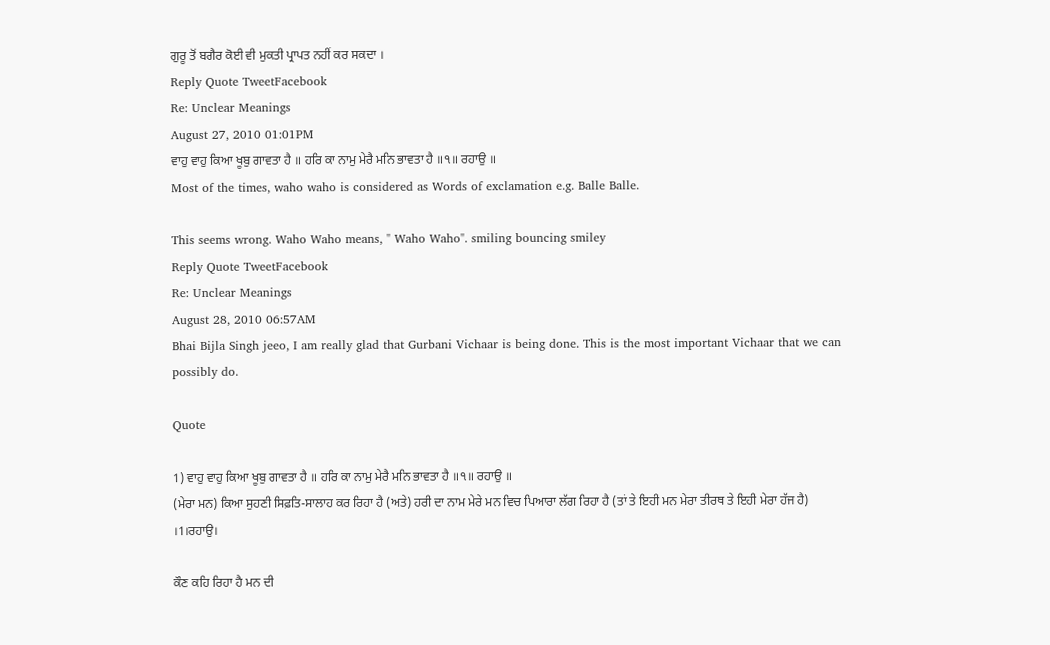ਗੁਰੂ ਤੋਂ ਬਗੈਰ ਕੋਈ ਵੀ ਮੁਕਤੀ ਪ੍ਰਾਪਤ ਨਹੀਂ ਕਰ ਸਕਦਾ ।
Reply Quote TweetFacebook
Re: Unclear Meanings
August 27, 2010 01:01PM
ਵਾਹੁ ਵਾਹੁ ਕਿਆ ਖੂਬੁ ਗਾਵਤਾ ਹੈ ॥ ਹਰਿ ਕਾ ਨਾਮੁ ਮੇਰੈ ਮਨਿ ਭਾਵਤਾ ਹੈ ॥੧॥ ਰਹਾਉ ॥
Most of the times, waho waho is considered as Words of exclamation e.g. Balle Balle.

This seems wrong. Waho Waho means, " Waho Waho". smiling bouncing smiley
Reply Quote TweetFacebook
Re: Unclear Meanings
August 28, 2010 06:57AM
Bhai Bijla Singh jeeo, I am really glad that Gurbani Vichaar is being done. This is the most important Vichaar that we can possibly do.

Quote

1) ਵਾਹੁ ਵਾਹੁ ਕਿਆ ਖੂਬੁ ਗਾਵਤਾ ਹੈ ॥ ਹਰਿ ਕਾ ਨਾਮੁ ਮੇਰੈ ਮਨਿ ਭਾਵਤਾ ਹੈ ॥੧॥ ਰਹਾਉ ॥
(ਮੇਰਾ ਮਨ) ਕਿਆ ਸੁਹਣੀ ਸਿਫ਼ਤਿ-ਸਾਲਾਹ ਕਰ ਰਿਹਾ ਹੈ (ਅਤੇ) ਹਰੀ ਦਾ ਨਾਮ ਮੇਰੇ ਮਨ ਵਿਚ ਪਿਆਰਾ ਲੱਗ ਰਿਹਾ ਹੈ (ਤਾਂ ਤੇ ਇਹੀ ਮਨ ਮੇਰਾ ਤੀਰਥ ਤੇ ਇਹੀ ਮੇਰਾ ਹੱਜ ਹੈ) ।1।ਰਹਾਉ।

ਕੌਣ ਕਹਿ ਰਿਹਾ ਹੈ ਮਨ ਦੀ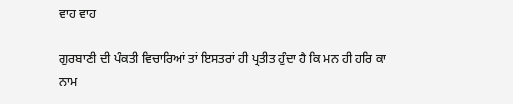ਵਾਹ ਵਾਹ

ਗੁਰਬਾਣੀ ਦੀ ਪੰਕਤੀ ਵਿਚਾਰਿਆਂ ਤਾਂ ਇਸਤਰਾਂ ਹੀ ਪ੍ਰਤੀਤ ਹੁੰਦਾ ਹੈ ਕਿ ਮਨ ਹੀ ਹਰਿ ਕਾ ਨਾਮ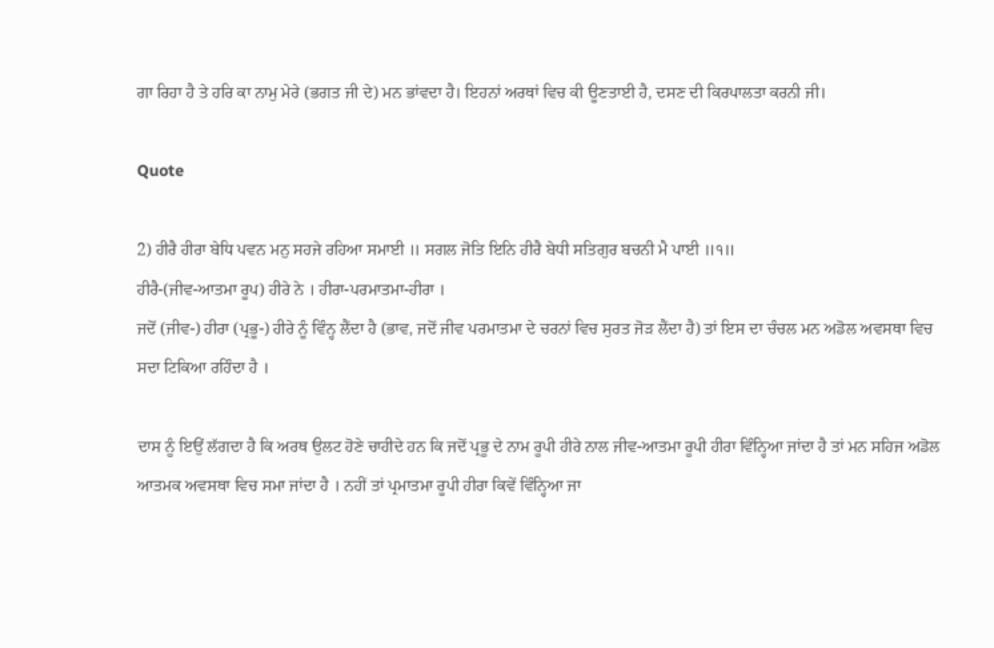ਗਾ ਰਿਹਾ ਹੈ ਤੇ ਹਰਿ ਕਾ ਨਾਮੁ ਮੇਰੇ (ਭਗਤ ਜੀ ਦੇ) ਮਨ ਭਾਂਵਦਾ ਹੈ। ਇਹਨਾਂ ਅਰਥਾਂ ਵਿਚ ਕੀ ਊਣਤਾਈ ਹੈ, ਦਸਣ ਦੀ ਕਿਰਪਾਲਤਾ ਕਰਨੀ ਜੀ।

Quote

2) ਹੀਰੈ ਹੀਰਾ ਬੇਧਿ ਪਵਨ ਮਨੁ ਸਹਜੇ ਰਹਿਆ ਸਮਾਈ ॥ ਸਗਲ ਜੋਤਿ ਇਨਿ ਹੀਰੈ ਬੇਧੀ ਸਤਿਗੁਰ ਬਚਨੀ ਮੈ ਪਾਈ ॥੧॥
ਹੀਰੈ-(ਜੀਵ-ਆਤਮਾ ਰੂਪ) ਹੀਰੇ ਨੇ । ਹੀਰਾ-ਪਰਮਾਤਮਾ-ਹੀਰਾ ।
ਜਦੋਂ (ਜੀਵ-) ਹੀਰਾ (ਪ੍ਰਭੂ-) ਹੀਰੇ ਨੂੰ ਵਿੰਨ੍ਹ ਲੈਂਦਾ ਹੈ (ਭਾਵ, ਜਦੋਂ ਜੀਵ ਪਰਮਾਤਮਾ ਦੇ ਚਰਨਾਂ ਵਿਚ ਸੁਰਤ ਜੋੜ ਲੈਂਦਾ ਹੈ) ਤਾਂ ਇਸ ਦਾ ਚੰਚਲ ਮਨ ਅਡੋਲ ਅਵਸਥਾ ਵਿਚ ਸਦਾ ਟਿਕਿਆ ਰਹਿੰਦਾ ਹੈ ।

ਦਾਸ ਨੂੰ ਇਉਂ ਲੱਗਦਾ ਹੈ ਕਿ ਅਰਥ ਉਲਟ ਹੋਣੇ ਚਾਹੀਦੇ ਹਨ ਕਿ ਜਦੋਂ ਪ੍ਰਭੂ ਦੇ ਨਾਮ ਰੂਪੀ ਹੀਰੇ ਨਾਲ ਜੀਵ-ਆਤਮਾ ਰੂਪੀ ਹੀਰਾ ਵਿੰਨ੍ਹਿਆ ਜਾਂਦਾ ਹੈ ਤਾਂ ਮਨ ਸਹਿਜ ਅਡੋਲ ਆਤਮਕ ਅਵਸਥਾ ਵਿਚ ਸਮਾ ਜਾਂਦਾ ਹੈ । ਨਹੀਂ ਤਾਂ ਪ੍ਰਮਾਤਮਾ ਰੂਪੀ ਹੀਰਾ ਕਿਵੇਂ ਵਿੰਨ੍ਹਿਆ ਜਾ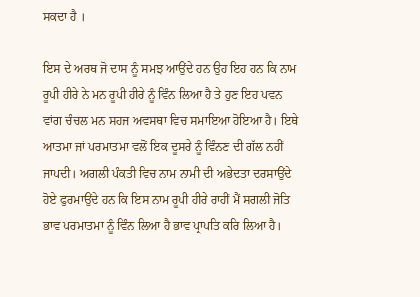ਸਕਦਾ ਹੈ ।

ਇਸ ਦੇ ਅਰਥ ਜੋ ਦਾਸ ਨੂੰ ਸਮਝ ਆਉਂਦੇ ਹਨ ਉਹ ਇਹ ਹਨ ਕਿ ਨਾਮ ਰੂਪੀ ਹੀਰੇ ਨੇ ਮਨ ਰੂਪੀ ਹੀਰੇ ਨੂੰ ਵਿੰਨ ਲਿਆ ਹੈ ਤੇ ਹੁਣ ਇਹ ਪਵਨ ਵਾਂਗ ਚੰਚਲ ਮਨ ਸਹਜ ਅਵਸਥਾ ਵਿਚ ਸਮਾਇਆ ਹੋਇਆ ਹੈ। ਇਥੇ ਆਤਮਾ ਜਾਂ ਪਰਮਾਤਮਾ ਵਲੋਂ ਇਕ ਦੂਸਰੇ ਨੂੰ ਵਿੰਨਣ ਦੀ ਗੱਲ ਨਹੀਂ ਜਾਪਦੀ। ਅਗਲੀ ਪੰਕਤੀ ਵਿਚ ਨਾਮ ਨਾਮੀ ਦੀ ਅਭੇਦਤਾ ਦਰਸਾਉਂਦੇ ਹੋਏ ਫੁਰਮਾਉਂਦੇ ਹਨ ਕਿ ਇਸ ਨਾਮ ਰੂਪੀ ਹੀਰੇ ਰਾਹੀਂ ਮੈਂ ਸਗਲੀ ਜੋਤਿ ਭਾਵ ਪਰਮਾਤਮਾ ਨੂੰ ਵਿੰਨ ਲਿਆ ਹੈ ਭਾਵ ਪ੍ਰਾਪਤਿ ਕਰਿ ਲਿਆ ਹੈ।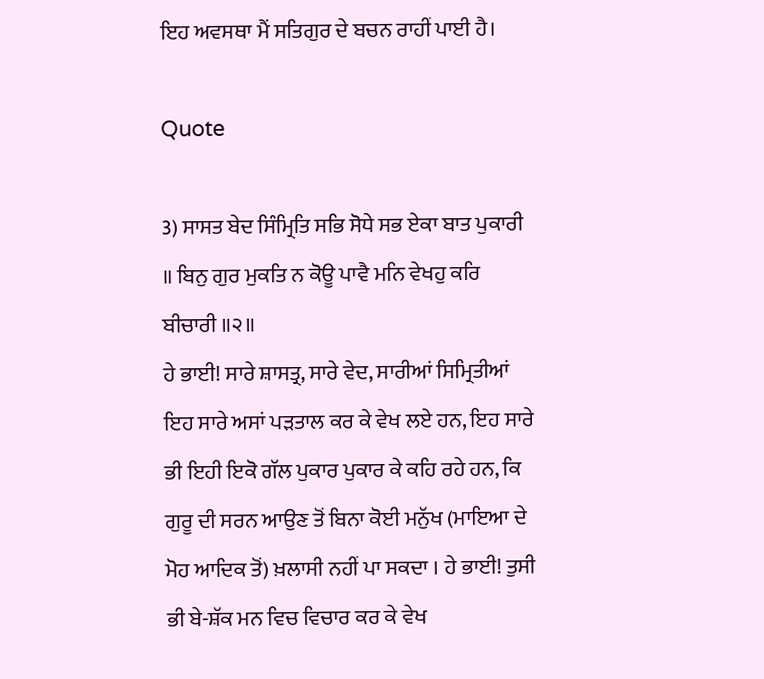ਇਹ ਅਵਸਥਾ ਮੈਂ ਸਤਿਗੁਰ ਦੇ ਬਚਨ ਰਾਹੀਂ ਪਾਈ ਹੈ।

Quote

3) ਸਾਸਤ ਬੇਦ ਸਿੰਮ੍ਰਿਤਿ ਸਭਿ ਸੋਧੇ ਸਭ ਏਕਾ ਬਾਤ ਪੁਕਾਰੀ ॥ ਬਿਨੁ ਗੁਰ ਮੁਕਤਿ ਨ ਕੋਊ ਪਾਵੈ ਮਨਿ ਵੇਖਹੁ ਕਰਿ ਬੀਚਾਰੀ ॥੨॥
ਹੇ ਭਾਈ! ਸਾਰੇ ਸ਼ਾਸਤ੍ਰ, ਸਾਰੇ ਵੇਦ, ਸਾਰੀਆਂ ਸਿਮ੍ਰਿਤੀਆਂ ਇਹ ਸਾਰੇ ਅਸਾਂ ਪੜਤਾਲ ਕਰ ਕੇ ਵੇਖ ਲਏ ਹਨ, ਇਹ ਸਾਰੇ ਭੀ ਇਹੀ ਇਕੋ ਗੱਲ ਪੁਕਾਰ ਪੁਕਾਰ ਕੇ ਕਹਿ ਰਹੇ ਹਨ, ਕਿ ਗੁਰੂ ਦੀ ਸਰਨ ਆਉਣ ਤੋਂ ਬਿਨਾ ਕੋਈ ਮਨੁੱਖ (ਮਾਇਆ ਦੇ ਮੋਹ ਆਦਿਕ ਤੋਂ) ਖ਼ਲਾਸੀ ਨਹੀਂ ਪਾ ਸਕਦਾ । ਹੇ ਭਾਈ! ਤੁਸੀ ਭੀ ਬੇ-ਸ਼ੱਕ ਮਨ ਵਿਚ ਵਿਚਾਰ ਕਰ ਕੇ ਵੇਖ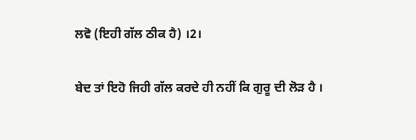ਲਵੋ (ਇਹੀ ਗੱਲ ਠੀਕ ਹੈ) ।2।

ਬੇਦ ਤਾਂ ਇਹੋ ਜਿਹੀ ਗੱਲ ਕਰਦੇ ਹੀ ਨਹੀਂ ਕਿ ਗੁਰੂ ਦੀ ਲੋੜ ਹੈ ।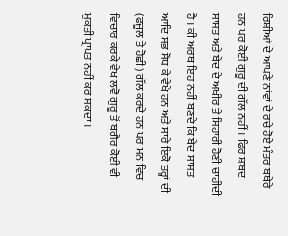ਰਿਸ਼ੀਆਂ ਦੇ ਆਪਣੇ ਨਾਂਵਾਂ ਦੇ ਰਚੇ ਹੋਏ ਮੰਤਰ ਬਥੇਰੇ ਹਨ ਪਰ ਕੋਈ ਗੁਰੂ ਦੀ ਗੱਲ ਨਹੀਂ । ਫਿਰ ਸ਼ਬਦ ਸਾਸਤ ਅਤੇ ਬੇਦ ਦੇ ਅਖੀਰ ਤੇ ਸਿਹਾਰੀ ਹੋਣੀ ਚਾਹੀਦੀ ਹੈ । ਕੀ ਅਰਥ ਇਹ ਨਹੀਂ ਬਣਦੇ ਕਿ ਬੇਦ ਸਾਸਤ ਆਦਿ ਸਭ ਸੋਧ ਕੇ ਵੇਖੇ ਹਨ ਅਤੇ ਸਾਰੇ ਇਕੋ ਤਰ੍ਹਾਂ ਦੀ (ਫਜੂਲ ਤੇ ਹੋਛੀ) ਗੱਲ ਕਰਦੇ ਹਨ ਪਰ ਮਨ ਵਿਚ ਵਿਚਾਰ ਕਰਕੇ ਵੇਖ ਲਵੋ ਗੁਰੂ ਤੋਂ ਬਗੈਰ ਕੋਈ ਵੀ ਮੁਕਤੀ ਪ੍ਰਾਪਤ ਨਹੀਂ ਕਰ ਸਕਦਾ ।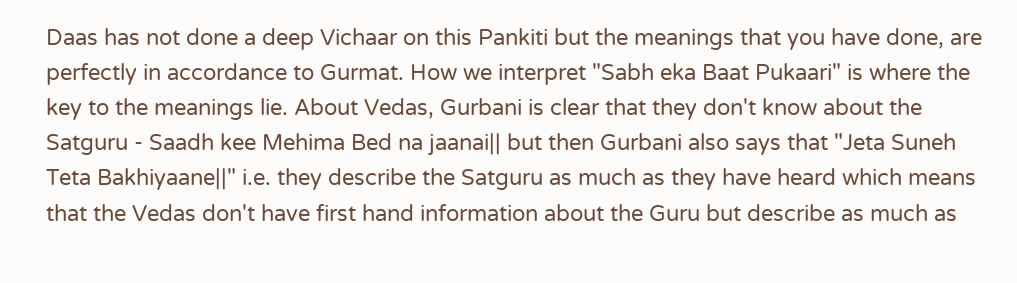Daas has not done a deep Vichaar on this Pankiti but the meanings that you have done, are perfectly in accordance to Gurmat. How we interpret "Sabh eka Baat Pukaari" is where the key to the meanings lie. About Vedas, Gurbani is clear that they don't know about the Satguru - Saadh kee Mehima Bed na jaanai|| but then Gurbani also says that "Jeta Suneh Teta Bakhiyaane||" i.e. they describe the Satguru as much as they have heard which means that the Vedas don't have first hand information about the Guru but describe as much as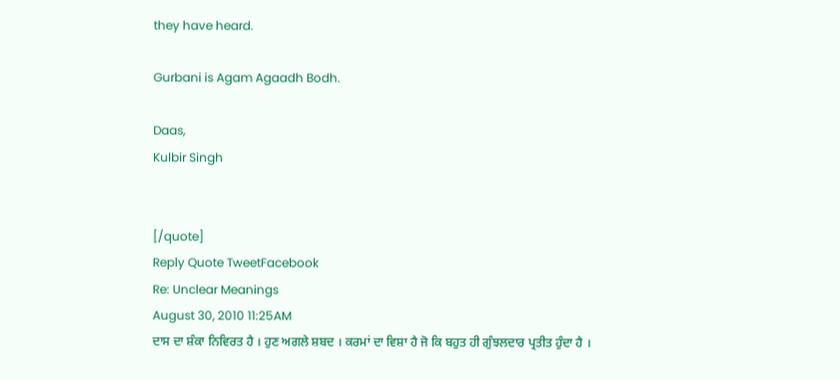they have heard.

Gurbani is Agam Agaadh Bodh.

Daas,
Kulbir Singh


[/quote]
Reply Quote TweetFacebook
Re: Unclear Meanings
August 30, 2010 11:25AM
ਦਾਸ ਦਾ ਸ਼ੰਕਾ ਨਿਵਿਰਤ ਹੈ । ਹੁਣ ਅਗਲੇ ਸ਼ਬਦ । ਕਰਮਾਂ ਦਾ ਵਿਸ਼ਾ ਹੈ ਜੋ ਕਿ ਬਹੁਤ ਹੀ ਗੁੰਝਲਦਾਰ ਪ੍ਰਤੀਤ ਹੁੰਦਾ ਹੈ ।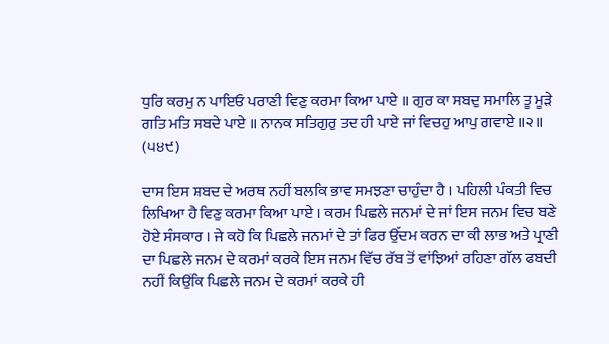ਧੁਰਿ ਕਰਮੁ ਨ ਪਾਇਓ ਪਰਾਣੀ ਵਿਣੁ ਕਰਮਾ ਕਿਆ ਪਾਏ ॥ ਗੁਰ ਕਾ ਸਬਦੁ ਸਮਾਲਿ ਤੂ ਮੂੜੇ ਗਤਿ ਮਤਿ ਸਬਦੇ ਪਾਏ ॥ ਨਾਨਕ ਸਤਿਗੁਰੁ ਤਦ ਹੀ ਪਾਏ ਜਾਂ ਵਿਚਹੁ ਆਪੁ ਗਵਾਏ ॥੨॥ (੫੪੯)

ਦਾਸ ਇਸ ਸ਼ਬਦ ਦੇ ਅਰਥ ਨਹੀਂ ਬਲਕਿ ਭਾਵ ਸਮਝਣਾ ਚਾਹੁੰਦਾ ਹੈ । ਪਹਿਲੀ ਪੰਕਤੀ ਵਿਚ ਲਿਖਿਆ ਹੈ ਵਿਣੁ ਕਰਮਾ ਕਿਆ ਪਾਏ । ਕਰਮ ਪਿਛਲੇ ਜਨਮਾਂ ਦੇ ਜਾਂ ਇਸ ਜਨਮ ਵਿਚ ਬਣੇ ਹੋਏ ਸੰਸਕਾਰ । ਜੇ ਕਹੋ ਕਿ ਪਿਛਲੇ ਜਨਮਾਂ ਦੇ ਤਾਂ ਫਿਰ ਉੱਦਮ ਕਰਨ ਦਾ ਕੀ ਲਾਭ ਅਤੇ ਪ੍ਰਾਣੀ ਦਾ ਪਿਛਲੇ ਜਨਮ ਦੇ ਕਰਮਾਂ ਕਰਕੇ ਇਸ ਜਨਮ ਵਿੱਚ ਰੱਬ ਤੋਂ ਵਾਂਝਿਆਂ ਰਹਿਣਾ ਗੱਲ ਫਬਦੀ ਨਹੀਂ ਕਿਉਂਕਿ ਪਿਛਲੇ ਜਨਮ ਦੇ ਕਰਮਾਂ ਕਰਕੇ ਹੀ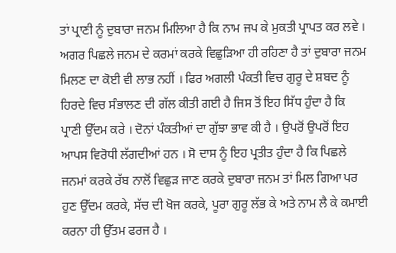ਤਾਂ ਪ੍ਰਾਣੀ ਨੂੰ ਦੁਬਾਰਾ ਜਨਮ ਮਿਲਿਆ ਹੈ ਕਿ ਨਾਮ ਜਪ ਕੇ ਮੁਕਤੀ ਪ੍ਰਾਪਤ ਕਰ ਲਵੇ । ਅਗਰ ਪਿਛਲੇ ਜਨਮ ਦੇ ਕਰਮਾਂ ਕਰਕੇ ਵਿਛੁੜਿਆ ਹੀ ਰਹਿਣਾ ਹੈ ਤਾਂ ਦੁਬਾਰਾ ਜਨਮ ਮਿਲਣ ਦਾ ਕੋਈ ਵੀ ਲਾਭ ਨਹੀਂ । ਫਿਰ ਅਗਲੀ ਪੰਕਤੀ ਵਿਚ ਗੁਰੂ ਦੇ ਸ਼ਬਦ ਨੂੰ ਹਿਰਦੇ ਵਿਚ ਸੰਭਾਲਣ ਦੀ ਗੱਲ ਕੀਤੀ ਗਈ ਹੈ ਜਿਸ ਤੋਂ ਇਹ ਸਿੱਧ ਹੁੰਦਾ ਹੈ ਕਿ ਪ੍ਰਾਣੀ ਉੱਦਮ ਕਰੇ । ਦੋਨਾਂ ਪੰਕਤੀਆਂ ਦਾ ਗੁੱਝਾ ਭਾਵ ਕੀ ਹੈ । ਉਪਰੋਂ ਉਪਰੋਂ ਇਹ ਆਪਸ ਵਿਰੋਧੀ ਲੱਗਦੀਆਂ ਹਨ । ਸੋ ਦਾਸ ਨੂੰ ਇਹ ਪ੍ਰਤੀਤ ਹੁੰਦਾ ਹੈ ਕਿ ਪਿਛਲੇ ਜਨਮਾਂ ਕਰਕੇ ਰੱਬ ਨਾਲੋਂ ਵਿਛੁੜ ਜਾਣ ਕਰਕੇ ਦੁਬਾਰਾ ਜਨਮ ਤਾਂ ਮਿਲ ਗਿਆ ਪਰ ਹੁਣ ਉੱਦਮ ਕਰਕੇ, ਸੱਚ ਦੀ ਖੋਜ ਕਰਕੇ, ਪੂਰਾ ਗੁਰੂ ਲੱਭ ਕੇ ਅਤੇ ਨਾਮ ਲੈ ਕੇ ਕਮਾਈ ਕਰਨਾ ਹੀ ਉੱਤਮ ਫਰਜ ਹੈ ।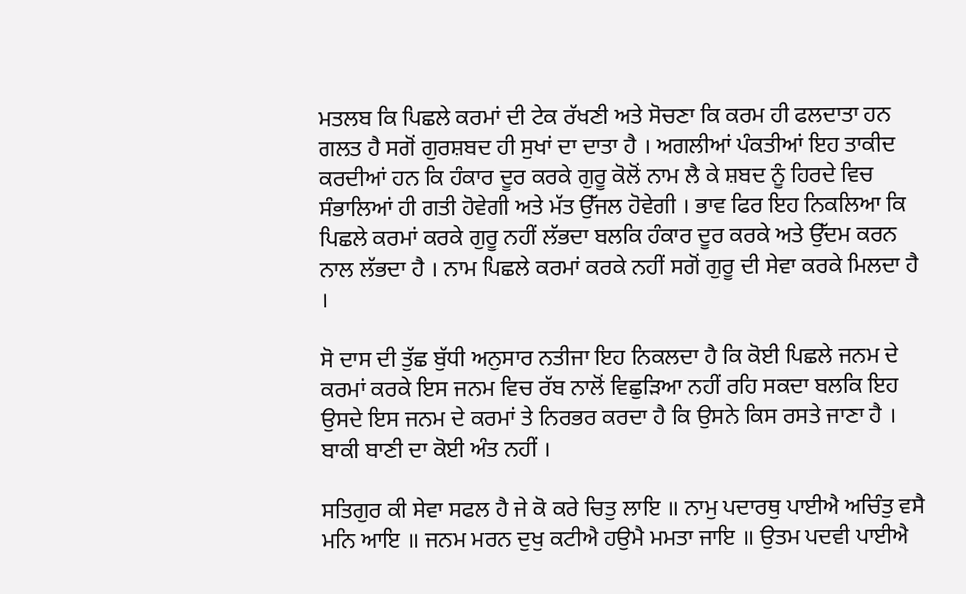ਮਤਲਬ ਕਿ ਪਿਛਲੇ ਕਰਮਾਂ ਦੀ ਟੇਕ ਰੱਖਣੀ ਅਤੇ ਸੋਚਣਾ ਕਿ ਕਰਮ ਹੀ ਫਲਦਾਤਾ ਹਨ ਗਲਤ ਹੈ ਸਗੋਂ ਗੁਰਸ਼ਬਦ ਹੀ ਸੁਖਾਂ ਦਾ ਦਾਤਾ ਹੈ । ਅਗਲੀਆਂ ਪੰਕਤੀਆਂ ਇਹ ਤਾਕੀਦ ਕਰਦੀਆਂ ਹਨ ਕਿ ਹੰਕਾਰ ਦੂਰ ਕਰਕੇ ਗੁਰੂ ਕੋਲੋਂ ਨਾਮ ਲੈ ਕੇ ਸ਼ਬਦ ਨੂੰ ਹਿਰਦੇ ਵਿਚ ਸੰਭਾਲਿਆਂ ਹੀ ਗਤੀ ਹੋਵੇਗੀ ਅਤੇ ਮੱਤ ਉੱਜਲ ਹੋਵੇਗੀ । ਭਾਵ ਫਿਰ ਇਹ ਨਿਕਲਿਆ ਕਿ ਪਿਛਲੇ ਕਰਮਾਂ ਕਰਕੇ ਗੁਰੂ ਨਹੀਂ ਲੱਭਦਾ ਬਲਕਿ ਹੰਕਾਰ ਦੂਰ ਕਰਕੇ ਅਤੇ ਉੱਦਮ ਕਰਨ ਨਾਲ ਲੱਭਦਾ ਹੈ । ਨਾਮ ਪਿਛਲੇ ਕਰਮਾਂ ਕਰਕੇ ਨਹੀਂ ਸਗੋਂ ਗੁਰੂ ਦੀ ਸੇਵਾ ਕਰਕੇ ਮਿਲਦਾ ਹੈ ।

ਸੋ ਦਾਸ ਦੀ ਤੁੱਛ ਬੁੱਧੀ ਅਨੁਸਾਰ ਨਤੀਜਾ ਇਹ ਨਿਕਲਦਾ ਹੈ ਕਿ ਕੋਈ ਪਿਛਲੇ ਜਨਮ ਦੇ ਕਰਮਾਂ ਕਰਕੇ ਇਸ ਜਨਮ ਵਿਚ ਰੱਬ ਨਾਲੋਂ ਵਿਛੁੜਿਆ ਨਹੀਂ ਰਹਿ ਸਕਦਾ ਬਲਕਿ ਇਹ ਉਸਦੇ ਇਸ ਜਨਮ ਦੇ ਕਰਮਾਂ ਤੇ ਨਿਰਭਰ ਕਰਦਾ ਹੈ ਕਿ ਉਸਨੇ ਕਿਸ ਰਸਤੇ ਜਾਣਾ ਹੈ । ਬਾਕੀ ਬਾਣੀ ਦਾ ਕੋਈ ਅੰਤ ਨਹੀਂ ।

ਸਤਿਗੁਰ ਕੀ ਸੇਵਾ ਸਫਲ ਹੈ ਜੇ ਕੋ ਕਰੇ ਚਿਤੁ ਲਾਇ ॥ ਨਾਮੁ ਪਦਾਰਥੁ ਪਾਈਐ ਅਚਿੰਤੁ ਵਸੈ ਮਨਿ ਆਇ ॥ ਜਨਮ ਮਰਨ ਦੁਖੁ ਕਟੀਐ ਹਉਮੈ ਮਮਤਾ ਜਾਇ ॥ ਉਤਮ ਪਦਵੀ ਪਾਈਐ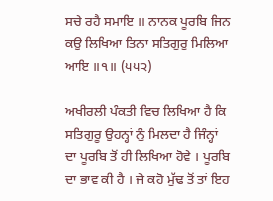ਸਚੇ ਰਹੈ ਸਮਾਇ ॥ ਨਾਨਕ ਪੂਰਬਿ ਜਿਨ ਕਉ ਲਿਖਿਆ ਤਿਨਾ ਸਤਿਗੁਰੁ ਮਿਲਿਆ ਆਇ ॥੧॥ (੫੫੨)

ਅਖੀਰਲੀ ਪੰਕਤੀ ਵਿਚ ਲਿਖਿਆ ਹੈ ਕਿ ਸਤਿਗੁਰੂ ਉਹਨ੍ਹਾਂ ਨੁੰ ਮਿਲਦਾ ਹੈ ਜਿੰਨ੍ਹਾਂ ਦਾ ਪੂਰਬਿ ਤੋਂ ਹੀ ਲਿਖਿਆ ਹੋਵੇ । ਪੂਰਬਿ ਦਾ ਭਾਵ ਕੀ ਹੈ । ਜੇ ਕਹੋ ਮੁੱਢ ਤੋਂ ਤਾਂ ਇਹ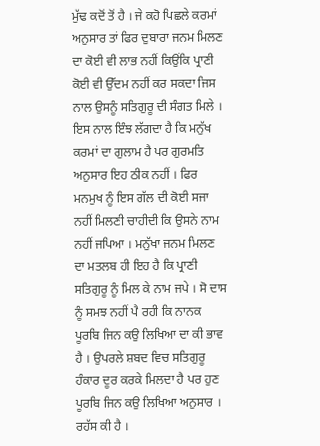ਮੁੱਢ ਕਦੋਂ ਤੋਂ ਹੈ । ਜੇ ਕਹੋ ਪਿਛਲੇ ਕਰਮਾਂ ਅਨੁਸਾਰ ਤਾਂ ਫਿਰ ਦੁਬਾਰਾ ਜਨਮ ਮਿਲਣ ਦਾ ਕੋਈ ਵੀ ਲਾਭ ਨਹੀਂ ਕਿਉਂਕਿ ਪ੍ਰਾਣੀ ਕੋਈ ਵੀ ਉੱਦਮ ਨਹੀਂ ਕਰ ਸਕਦਾ ਜਿਸ ਨਾਲ ਉਸਨੂੰ ਸਤਿਗੁਰੂ ਦੀ ਸੰਗਤ ਮਿਲੇ । ਇਸ ਨਾਲ ਇੰਝ ਲੱਗਦਾ ਹੈ ਕਿ ਮਨੁੱਖ ਕਰਮਾਂ ਦਾ ਗੁਲਾਮ ਹੈ ਪਰ ਗੁਰਮਤਿ ਅਨੁਸਾਰ ਇਹ ਠੀਕ ਨਹੀਂ । ਫਿਰ ਮਨਮੁਖ ਨੂੰ ਇਸ ਗੱਲ ਦੀ ਕੋਈ ਸਜਾ ਨਹੀਂ ਮਿਲਣੀ ਚਾਹੀਦੀ ਕਿ ਉਸਨੇ ਨਾਮ ਨਹੀਂ ਜਪਿਆ । ਮਨੁੱਖਾ ਜਨਮ ਮਿਲਣ ਦਾ ਮਤਲਬ ਹੀ ਇਹ ਹੈ ਕਿ ਪ੍ਰਾਣੀ ਸਤਿਗੁਰੂ ਨੂੰ ਮਿਲ ਕੇ ਨਾਮ ਜਪੇ । ਸੋ ਦਾਸ ਨੂੰ ਸਮਝ ਨਹੀਂ ਪੈ ਰਹੀ ਕਿ ਨਾਨਕ ਪੂਰਬਿ ਜਿਨ ਕਉ ਲਿਖਿਆ ਦਾ ਕੀ ਭਾਵ ਹੈ । ਉਪਰਲੇ ਸ਼ਬਦ ਵਿਚ ਸਤਿਗੁਰੂ ਹੰਕਾਰ ਦੂਰ ਕਰਕੇ ਮਿਲਦਾ ਹੈ ਪਰ ਹੁਣ ਪੂਰਬਿ ਜਿਨ ਕਉ ਲਿਖਿਆ ਅਨੁਸਾਰ । ਰਹੱਸ ਕੀ ਹੈ ।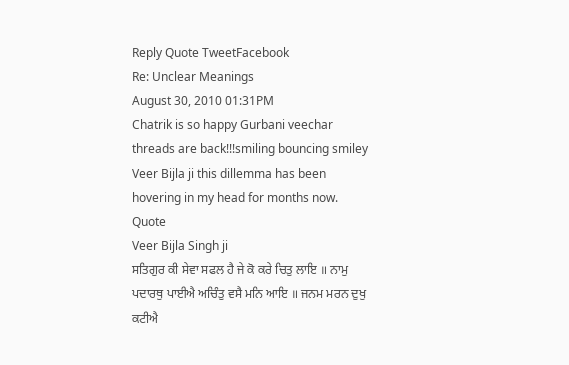Reply Quote TweetFacebook
Re: Unclear Meanings
August 30, 2010 01:31PM
Chatrik is so happy Gurbani veechar threads are back!!!smiling bouncing smiley Veer Bijla ji this dillemma has been hovering in my head for months now.
Quote
Veer Bijla Singh ji
ਸਤਿਗੁਰ ਕੀ ਸੇਵਾ ਸਫਲ ਹੈ ਜੇ ਕੋ ਕਰੇ ਚਿਤੁ ਲਾਇ ॥ ਨਾਮੁ ਪਦਾਰਥੁ ਪਾਈਐ ਅਚਿੰਤੁ ਵਸੈ ਮਨਿ ਆਇ ॥ ਜਨਮ ਮਰਨ ਦੁਖੁ ਕਟੀਐ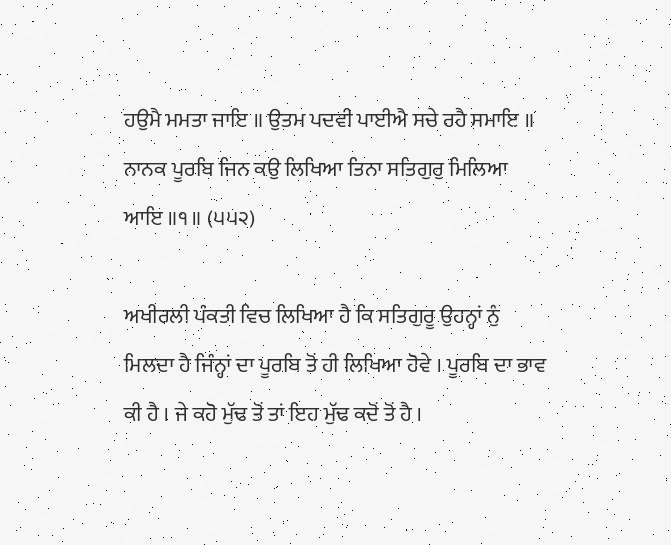ਹਉਮੈ ਮਮਤਾ ਜਾਇ ॥ ਉਤਮ ਪਦਵੀ ਪਾਈਐ ਸਚੇ ਰਹੈ ਸਮਾਇ ॥ ਨਾਨਕ ਪੂਰਬਿ ਜਿਨ ਕਉ ਲਿਖਿਆ ਤਿਨਾ ਸਤਿਗੁਰੁ ਮਿਲਿਆ ਆਇ ॥੧॥ (੫੫੨)

ਅਖੀਰਲੀ ਪੰਕਤੀ ਵਿਚ ਲਿਖਿਆ ਹੈ ਕਿ ਸਤਿਗੁਰੂ ਉਹਨ੍ਹਾਂ ਨੁੰ ਮਿਲਦਾ ਹੈ ਜਿੰਨ੍ਹਾਂ ਦਾ ਪੂਰਬਿ ਤੋਂ ਹੀ ਲਿਖਿਆ ਹੋਵੇ । ਪੂਰਬਿ ਦਾ ਭਾਵ ਕੀ ਹੈ । ਜੇ ਕਹੋ ਮੁੱਢ ਤੋਂ ਤਾਂ ਇਹ ਮੁੱਢ ਕਦੋਂ ਤੋਂ ਹੈ ।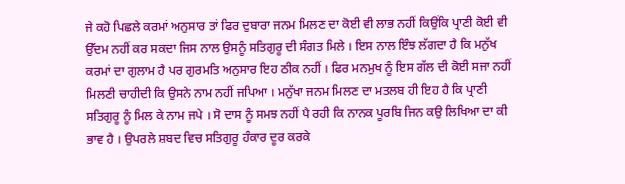ਜੇ ਕਹੋ ਪਿਛਲੇ ਕਰਮਾਂ ਅਨੁਸਾਰ ਤਾਂ ਫਿਰ ਦੁਬਾਰਾ ਜਨਮ ਮਿਲਣ ਦਾ ਕੋਈ ਵੀ ਲਾਭ ਨਹੀਂ ਕਿਉਂਕਿ ਪ੍ਰਾਣੀ ਕੋਈ ਵੀ ਉੱਦਮ ਨਹੀਂ ਕਰ ਸਕਦਾ ਜਿਸ ਨਾਲ ਉਸਨੂੰ ਸਤਿਗੁਰੂ ਦੀ ਸੰਗਤ ਮਿਲੇ । ਇਸ ਨਾਲ ਇੰਝ ਲੱਗਦਾ ਹੈ ਕਿ ਮਨੁੱਖ ਕਰਮਾਂ ਦਾ ਗੁਲਾਮ ਹੈ ਪਰ ਗੁਰਮਤਿ ਅਨੁਸਾਰ ਇਹ ਠੀਕ ਨਹੀਂ । ਫਿਰ ਮਨਮੁਖ ਨੂੰ ਇਸ ਗੱਲ ਦੀ ਕੋਈ ਸਜਾ ਨਹੀਂ ਮਿਲਣੀ ਚਾਹੀਦੀ ਕਿ ਉਸਨੇ ਨਾਮ ਨਹੀਂ ਜਪਿਆ । ਮਨੁੱਖਾ ਜਨਮ ਮਿਲਣ ਦਾ ਮਤਲਬ ਹੀ ਇਹ ਹੈ ਕਿ ਪ੍ਰਾਣੀ ਸਤਿਗੁਰੂ ਨੂੰ ਮਿਲ ਕੇ ਨਾਮ ਜਪੇ । ਸੋ ਦਾਸ ਨੂੰ ਸਮਝ ਨਹੀਂ ਪੈ ਰਹੀ ਕਿ ਨਾਨਕ ਪੂਰਬਿ ਜਿਨ ਕਉ ਲਿਖਿਆ ਦਾ ਕੀ ਭਾਵ ਹੈ । ਉਪਰਲੇ ਸ਼ਬਦ ਵਿਚ ਸਤਿਗੁਰੂ ਹੰਕਾਰ ਦੂਰ ਕਰਕੇ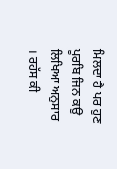ਮਿਲਦਾ ਹੈ ਪਰ ਹੁਣ ਪੂਰਬਿ ਜਿਨ ਕਉ ਲਿਖਿਆ ਅਨੁਸਾਰ । ਰਹੱਸ ਕੀ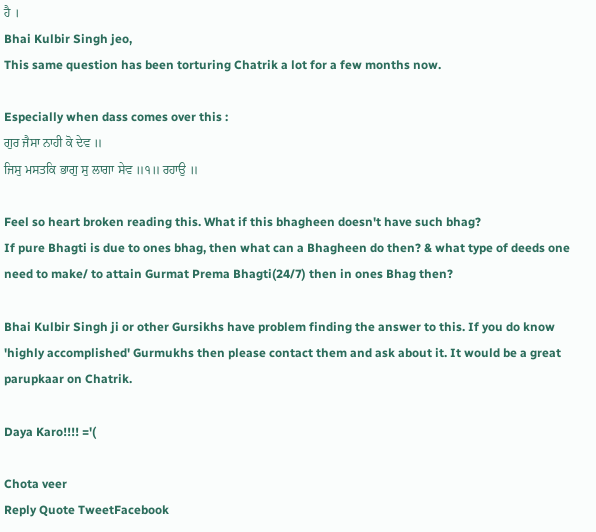ਹੈ ।
Bhai Kulbir Singh jeo,
This same question has been torturing Chatrik a lot for a few months now.

Especially when dass comes over this :
ਗੁਰ ਜੈਸਾ ਨਾਹੀ ਕੋ ਦੇਵ ॥
ਜਿਸੁ ਮਸਤਕਿ ਭਾਗੁ ਸੁ ਲਾਗਾ ਸੇਵ ॥੧॥ ਰਹਾਉ ॥

Feel so heart broken reading this. What if this bhagheen doesn't have such bhag?
If pure Bhagti is due to ones bhag, then what can a Bhagheen do then? & what type of deeds one need to make/ to attain Gurmat Prema Bhagti(24/7) then in ones Bhag then?

Bhai Kulbir Singh ji or other Gursikhs have problem finding the answer to this. If you do know 'highly accomplished' Gurmukhs then please contact them and ask about it. It would be a great parupkaar on Chatrik.

Daya Karo!!!! ='(

Chota veer
Reply Quote TweetFacebook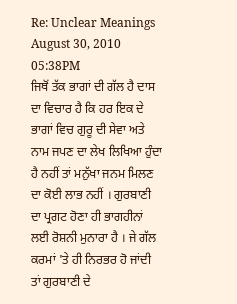Re: Unclear Meanings
August 30, 2010 05:38PM
ਜਿਥੋਂ ਤੱਕ ਭਾਗਾਂ ਦੀ ਗੱਲ ਹੈ ਦਾਸ ਦਾ ਵਿਚਾਰ ਹੈ ਕਿ ਹਰ ਇਕ ਦੇ ਭਾਗਾਂ ਵਿਚ ਗੁਰੂ ਦੀ ਸੇਵਾ ਅਤੇ ਨਾਮ ਜਪਣ ਦਾ ਲੇਖ ਲਿਖਿਆ ਹੁੰਦਾ ਹੈ ਨਹੀਂ ਤਾਂ ਮਨੁੱਖਾ ਜਨਮ ਮਿਲਣ ਦਾ ਕੋਈ ਲਾਭ ਨਹੀਂ । ਗੁਰਬਾਣੀ ਦਾ ਪ੍ਰਗਟ ਹੋਣਾ ਹੀ ਭਾਗਹੀਨਾਂ ਲਈ ਰੋਸ਼ਨੀ ਮੁਨਾਰਾ ਹੈ । ਜੇ ਗੱਲ ਕਰਮਾਂ 'ਤੇ ਹੀ ਨਿਰਭਰ ਹੋ ਜਾਂਦੀ ਤਾਂ ਗੁਰਬਾਣੀ ਦੇ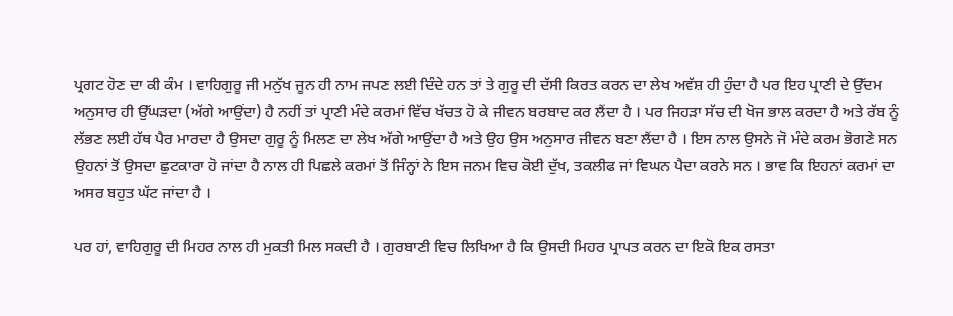ਪ੍ਰਗਟ ਹੋਣ ਦਾ ਕੀ ਕੰਮ । ਵਾਹਿਗੁਰੂ ਜੀ ਮਨੁੱਖ ਜੂਨ ਹੀ ਨਾਮ ਜਪਣ ਲਈ ਦਿੰਦੇ ਹਨ ਤਾਂ ਤੇ ਗੁਰੂ ਦੀ ਦੱਸੀ ਕਿਰਤ ਕਰਨ ਦਾ ਲੇਖ ਅਵੱਸ਼ ਹੀ ਹੁੰਦਾ ਹੈ ਪਰ ਇਹ ਪ੍ਰਾਣੀ ਦੇ ਉੱਦਮ ਅਨੁਸਾਰ ਹੀ ਉੱਘੜਦਾ (ਅੱਗੇ ਆਉਂਦਾ) ਹੈ ਨਹੀਂ ਤਾਂ ਪ੍ਰਾਣੀ ਮੰਦੇ ਕਰਮਾਂ ਵਿੱਚ ਖੱਚਤ ਹੋ ਕੇ ਜੀਵਨ ਬਰਬਾਦ ਕਰ ਲੈਂਦਾ ਹੈ । ਪਰ ਜਿਹੜਾ ਸੱਚ ਦੀ ਖੋਜ ਭਾਲ ਕਰਦਾ ਹੈ ਅਤੇ ਰੱਬ ਨੂੰ ਲੱਭਣ ਲਈ ਹੱਥ ਪੈਰ ਮਾਰਦਾ ਹੈ ਉਸਦਾ ਗੁਰੂ ਨੂੰ ਮਿਲਣ ਦਾ ਲੇਖ ਅੱਗੇ ਆਉਂਦਾ ਹੈ ਅਤੇ ਉਹ ਉਸ ਅਨੁਸਾਰ ਜੀਵਨ ਬਣਾ ਲੈਂਦਾ ਹੈ । ਇਸ ਨਾਲ ਉਸਨੇ ਜੋ ਮੰਦੇ ਕਰਮ ਭੋਗਣੇ ਸਨ ਉਹਨਾਂ ਤੋਂ ਉਸਦਾ ਛੁਟਕਾਰਾ ਹੋ ਜਾਂਦਾ ਹੈ ਨਾਲ ਹੀ ਪਿਛਲੇ ਕਰਮਾਂ ਤੋਂ ਜਿੰਨ੍ਹਾਂ ਨੇ ਇਸ ਜਨਮ ਵਿਚ ਕੋਈ ਦੁੱਖ, ਤਕਲੀਫ ਜਾਂ ਵਿਘਨ ਪੈਦਾ ਕਰਨੇ ਸਨ । ਭਾਵ ਕਿ ਇਹਨਾਂ ਕਰਮਾਂ ਦਾ ਅਸਰ ਬਹੁਤ ਘੱਟ ਜਾਂਦਾ ਹੈ ।

ਪਰ ਹਾਂ, ਵਾਹਿਗੁਰੂ ਦੀ ਮਿਹਰ ਨਾਲ ਹੀ ਮੁਕਤੀ ਮਿਲ ਸਕਦੀ ਹੈ । ਗੁਰਬਾਣੀ ਵਿਚ ਲਿਖਿਆ ਹੈ ਕਿ ਉਸਦੀ ਮਿਹਰ ਪ੍ਰਾਪਤ ਕਰਨ ਦਾ ਇਕੋ ਇਕ ਰਸਤਾ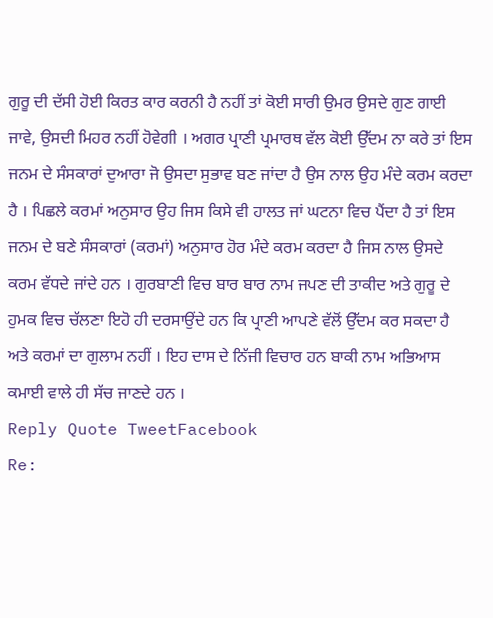ਗੁਰੂ ਦੀ ਦੱਸੀ ਹੋਈ ਕਿਰਤ ਕਾਰ ਕਰਨੀ ਹੈ ਨਹੀਂ ਤਾਂ ਕੋਈ ਸਾਰੀ ਉਮਰ ਉਸਦੇ ਗੁਣ ਗਾਈ ਜਾਵੇ, ਉਸਦੀ ਮਿਹਰ ਨਹੀਂ ਹੋਵੇਗੀ । ਅਗਰ ਪ੍ਰਾਣੀ ਪ੍ਰਮਾਰਥ ਵੱਲ ਕੋਈ ਉੱਦਮ ਨਾ ਕਰੇ ਤਾਂ ਇਸ ਜਨਮ ਦੇ ਸੰਸਕਾਰਾਂ ਦੁਆਰਾ ਜੋ ਉਸਦਾ ਸੁਭਾਵ ਬਣ ਜਾਂਦਾ ਹੈ ਉਸ ਨਾਲ ਉਹ ਮੰਦੇ ਕਰਮ ਕਰਦਾ ਹੈ । ਪਿਛਲੇ ਕਰਮਾਂ ਅਨੁਸਾਰ ਉਹ ਜਿਸ ਕਿਸੇ ਵੀ ਹਾਲਤ ਜਾਂ ਘਟਨਾ ਵਿਚ ਪੈਂਦਾ ਹੈ ਤਾਂ ਇਸ ਜਨਮ ਦੇ ਬਣੇ ਸੰਸਕਾਰਾਂ (ਕਰਮਾਂ) ਅਨੁਸਾਰ ਹੋਰ ਮੰਦੇ ਕਰਮ ਕਰਦਾ ਹੈ ਜਿਸ ਨਾਲ ਉਸਦੇ ਕਰਮ ਵੱਧਦੇ ਜਾਂਦੇ ਹਨ । ਗੁਰਬਾਣੀ ਵਿਚ ਬਾਰ ਬਾਰ ਨਾਮ ਜਪਣ ਦੀ ਤਾਕੀਦ ਅਤੇ ਗੁਰੂ ਦੇ ਹੁਮਕ ਵਿਚ ਚੱਲਣਾ ਇਹੋ ਹੀ ਦਰਸਾਉਂਦੇ ਹਨ ਕਿ ਪ੍ਰਾਣੀ ਆਪਣੇ ਵੱਲੋਂ ਉੱਦਮ ਕਰ ਸਕਦਾ ਹੈ ਅਤੇ ਕਰਮਾਂ ਦਾ ਗੁਲਾਮ ਨਹੀਂ । ਇਹ ਦਾਸ ਦੇ ਨਿੱਜੀ ਵਿਚਾਰ ਹਨ ਬਾਕੀ ਨਾਮ ਅਭਿਆਸ ਕਮਾਈ ਵਾਲੇ ਹੀ ਸੱਚ ਜਾਣਦੇ ਹਨ ।
Reply Quote TweetFacebook
Re: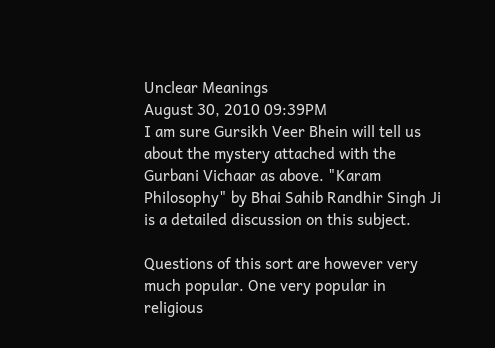Unclear Meanings
August 30, 2010 09:39PM
I am sure Gursikh Veer Bhein will tell us about the mystery attached with the Gurbani Vichaar as above. "Karam Philosophy" by Bhai Sahib Randhir Singh Ji is a detailed discussion on this subject.

Questions of this sort are however very much popular. One very popular in religious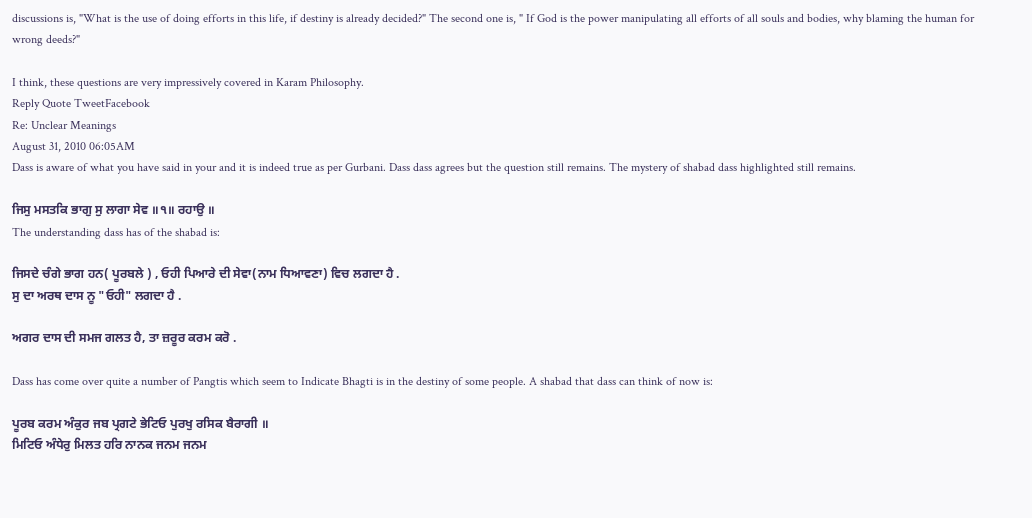discussions is, "What is the use of doing efforts in this life, if destiny is already decided?" The second one is, " If God is the power manipulating all efforts of all souls and bodies, why blaming the human for wrong deeds?"

I think, these questions are very impressively covered in Karam Philosophy.
Reply Quote TweetFacebook
Re: Unclear Meanings
August 31, 2010 06:05AM
Dass is aware of what you have said in your and it is indeed true as per Gurbani. Dass dass agrees but the question still remains. The mystery of shabad dass highlighted still remains.

ਜਿਸੁ ਮਸਤਕਿ ਭਾਗੁ ਸੁ ਲਾਗਾ ਸੇਵ ॥੧॥ ਰਹਾਉ ॥
The understanding dass has of the shabad is:

ਜਿਸਦੇ ਚੰਗੇ ਭਾਗ ਹਨ( ਪੂਰਬਲੇ ) , ਓਹੀ ਪਿਆਰੇ ਦੀ ਸੇਵਾ(ਨਾਮ ਧਿਆਵਣਾ) ਵਿਚ ਲਗਦਾ ਹੈ .
ਸੁ ਦਾ ਅਰਥ ਦਾਸ ਨੂ "ਓਹੀ" ਲਗਦਾ ਹੈ .

ਅਗਰ ਦਾਸ ਦੀ ਸਮਜ ਗਲਤ ਹੈ, ਤਾ ਜ਼ਰੂਰ ਕਰਮ ਕਰੋ .

Dass has come over quite a number of Pangtis which seem to Indicate Bhagti is in the destiny of some people. A shabad that dass can think of now is:

ਪੂਰਬ ਕਰਮ ਅੰਕੁਰ ਜਬ ਪ੍ਰਗਟੇ ਭੇਟਿਓ ਪੁਰਖੁ ਰਸਿਕ ਬੈਰਾਗੀ ॥
ਮਿਟਿਓ ਅੰਧੇਰੁ ਮਿਲਤ ਹਰਿ ਨਾਨਕ ਜਨਮ ਜਨਮ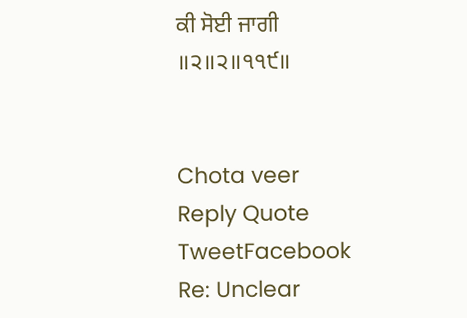ਕੀ ਸੋਈ ਜਾਗੀ ॥੨॥੨॥੧੧੯॥


Chota veer
Reply Quote TweetFacebook
Re: Unclear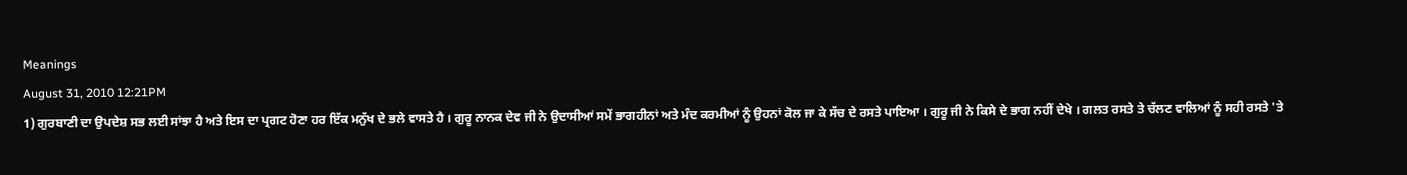Meanings
August 31, 2010 12:21PM
1) ਗੁਰਬਾਣੀ ਦਾ ਉਪਦੇਸ਼ ਸਭ ਲਈ ਸਾਂਝਾ ਹੈ ਅਤੇ ਇਸ ਦਾ ਪ੍ਰਗਟ ਹੋਣਾ ਹਰ ਇੱਕ ਮਨੁੱਖ ਦੇ ਭਲੇ ਵਾਸਤੇ ਹੈ । ਗੁਰੂ ਨਾਨਕ ਦੇਵ ਜੀ ਨੇ ਉਦਾਸੀਆਂ ਸਮੇਂ ਭਾਗਹੀਨਾਂ ਅਤੇ ਮੰਦ ਕਰਮੀਆਂ ਨੂੰ ਉਹਨਾਂ ਕੋਲ ਜਾ ਕੇ ਸੱਚ ਦੇ ਰਸਤੇ ਪਾਇਆ । ਗੁਰੂ ਜੀ ਨੇ ਕਿਸੇ ਦੇ ਭਾਗ ਨਹੀਂ ਦੇਖੇ । ਗਲਤ ਰਸਤੇ ਤੇ ਚੱਲਣ ਵਾਲਿਆਂ ਨੂੰ ਸਹੀ ਰਸਤੇ 'ਤੇ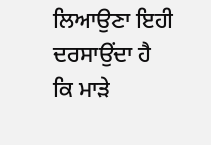ਲਿਆਉਣਾ ਇਹੀ ਦਰਸਾਉਂਦਾ ਹੈ ਕਿ ਮਾੜੇ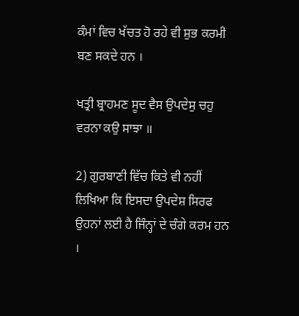ਕੰਮਾਂ ਵਿਚ ਖੱਚਤ ਹੋ ਰਹੇ ਵੀ ਸ਼ੁਭ ਕਰਮੀ ਬਣ ਸਕਦੇ ਹਨ ।

ਖਤ੍ਰੀ ਬ੍ਰਾਹਮਣ ਸੂਦ ਵੈਸ ਉਪਦੇਸੁ ਚਹੁ ਵਰਨਾ ਕਉ ਸਾਝਾ ॥

2) ਗੁਰਬਾਣੀ ਵਿੱਚ ਕਿਤੇ ਵੀ ਨਹੀਂ ਲਿਖਿਆ ਕਿ ਇਸਦਾ ਉਪਦੇਸ਼ ਸਿਰਫ ਉਹਨਾਂ ਲਈ ਹੈ ਜਿੰਨ੍ਹਾਂ ਦੇ ਚੰਗੇ ਕਰਮ ਹਨ ।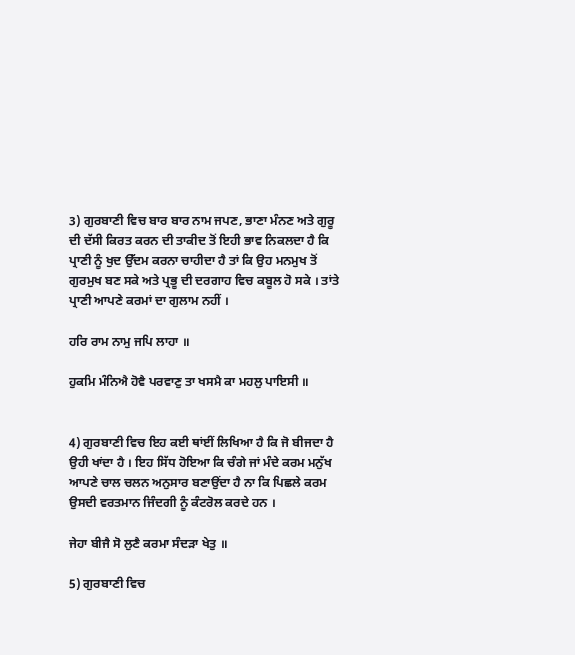3) ਗੁਰਬਾਣੀ ਵਿਚ ਬਾਰ ਬਾਰ ਨਾਮ ਜਪਣ, ਭਾਣਾ ਮੰਨਣ ਅਤੇ ਗੁਰੂ ਦੀ ਦੱਸੀ ਕਿਰਤ ਕਰਨ ਦੀ ਤਾਕੀਦ ਤੋਂ ਇਹੀ ਭਾਵ ਨਿਕਲਦਾ ਹੈ ਕਿ ਪ੍ਰਾਣੀ ਨੂੰ ਖੁਦ ਉੱਦਮ ਕਰਨਾ ਚਾਹੀਦਾ ਹੈ ਤਾਂ ਕਿ ਉਹ ਮਨਮੁਖ ਤੋਂ ਗੁਰਮੁਖ ਬਣ ਸਕੇ ਅਤੇ ਪ੍ਰਭੂ ਦੀ ਦਰਗਾਹ ਵਿਚ ਕਬੂਲ ਹੋ ਸਕੇ । ਤਾਂਤੇ ਪ੍ਰਾਣੀ ਆਪਣੇ ਕਰਮਾਂ ਦਾ ਗੁਲਾਮ ਨਹੀਂ ।

ਹਰਿ ਰਾਮ ਨਾਮੁ ਜਪਿ ਲਾਹਾ ॥

ਹੁਕਮਿ ਮੰਨਿਐ ਹੋਵੈ ਪਰਵਾਣੁ ਤਾ ਖਸਮੈ ਕਾ ਮਹਲੁ ਪਾਇਸੀ ॥


4) ਗੁਰਬਾਣੀ ਵਿਚ ਇਹ ਕਈ ਥਾਂਈਂ ਲਿਖਿਆ ਹੈ ਕਿ ਜੋ ਬੀਜਦਾ ਹੈ ਉਹੀ ਖਾਂਦਾ ਹੈ । ਇਹ ਸਿੱਧ ਹੋਇਆ ਕਿ ਚੰਗੇ ਜਾਂ ਮੰਦੇ ਕਰਮ ਮਨੁੱਖ ਆਪਣੇ ਚਾਲ ਚਲਨ ਅਨੁਸਾਰ ਬਣਾਉਂਦਾ ਹੈ ਨਾ ਕਿ ਪਿਛਲੇ ਕਰਮ ਉਸਦੀ ਵਰਤਮਾਨ ਜਿੰਦਗੀ ਨੂੰ ਕੰਟਰੋਲ ਕਰਦੇ ਹਨ ।

ਜੇਹਾ ਬੀਜੈ ਸੋ ਲੁਣੈ ਕਰਮਾ ਸੰਦੜਾ ਖੇਤੁ ॥

5) ਗੁਰਬਾਣੀ ਵਿਚ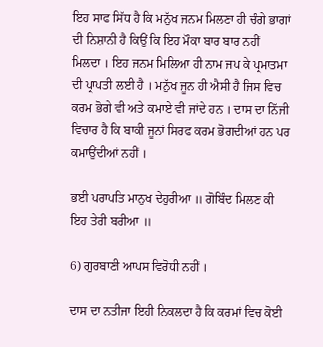ਇਹ ਸਾਫ ਸਿੱਧ ਹੈ ਕਿ ਮਨੁੱਖ ਜਨਮ ਮਿਲਣਾ ਹੀ ਚੰਗੇ ਭਾਗਾਂ ਦੀ ਨਿਸ਼ਾਨੀ ਹੈ ਕਿਉਂ ਕਿ ਇਹ ਮੌਕਾ ਬਾਰ ਬਾਰ ਨਹੀਂ ਮਿਲਦਾ । ਇਹ ਜਨਮ ਮਿਲਿਆ ਹੀ ਨਾਮ ਜਪ ਕੇ ਪ੍ਰਮਾਤਮਾ ਦੀ ਪ੍ਰਾਪਤੀ ਲਈ ਹੈ । ਮਨੁੱਖ ਜੂਨ ਹੀ ਐਸੀ ਹੈ ਜਿਸ ਵਿਚ ਕਰਮ ਭੋਗੇ ਵੀ ਅਤੇ ਕਮਾਏ ਵੀ ਜਾਂਦੇ ਹਨ । ਦਾਸ ਦਾ ਨਿੱਜੀ ਵਿਚਾਰ ਹੈ ਕਿ ਬਾਕੀ ਜੂਨਾਂ ਸਿਰਫ ਕਰਮ ਭੋਗਦੀਆਂ ਹਨ ਪਰ ਕਮਾਉਂਦੀਆਂ ਨਹੀਂ ।

ਭਈ ਪਰਾਪਤਿ ਮਾਨੁਖ ਦੇਹੁਰੀਆ ॥ ਗੋਬਿੰਦ ਮਿਲਣ ਕੀ ਇਹ ਤੇਰੀ ਬਰੀਆ ॥

6) ਗੁਰਬਾਣੀ ਆਪਸ ਵਿਰੋਧੀ ਨਹੀਂ ।

ਦਾਸ ਦਾ ਨਤੀਜਾ ਇਹੀ ਨਿਕਲਦਾ ਹੈ ਕਿ ਕਰਮਾਂ ਵਿਚ ਕੋਈ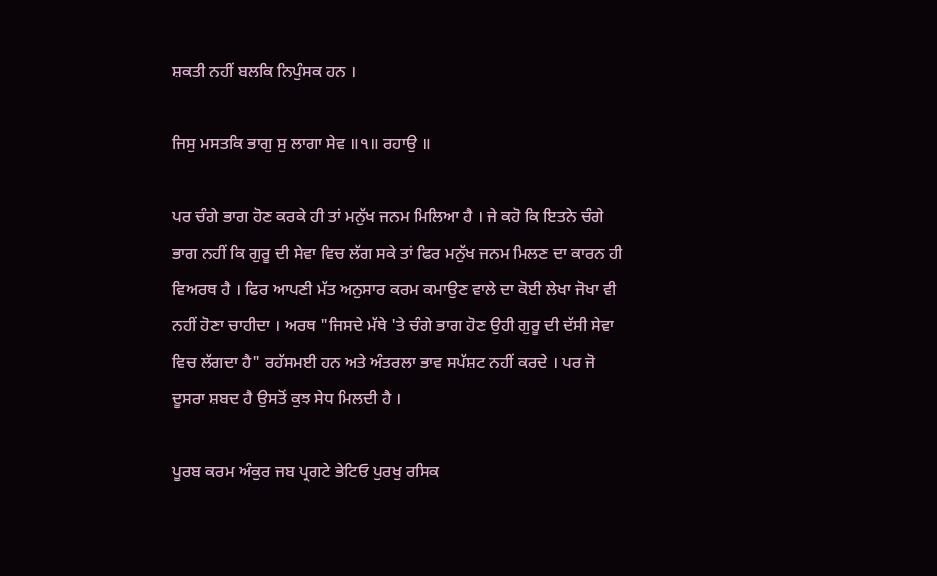ਸ਼ਕਤੀ ਨਹੀਂ ਬਲਕਿ ਨਿਪੁੰਸਕ ਹਨ ।

ਜਿਸੁ ਮਸਤਕਿ ਭਾਗੁ ਸੁ ਲਾਗਾ ਸੇਵ ॥੧॥ ਰਹਾਉ ॥

ਪਰ ਚੰਗੇ ਭਾਗ ਹੋਣ ਕਰਕੇ ਹੀ ਤਾਂ ਮਨੁੱਖ ਜਨਮ ਮਿਲਿਆ ਹੈ । ਜੇ ਕਹੋ ਕਿ ਇਤਨੇ ਚੰਗੇ ਭਾਗ ਨਹੀਂ ਕਿ ਗੁਰੂ ਦੀ ਸੇਵਾ ਵਿਚ ਲੱਗ ਸਕੇ ਤਾਂ ਫਿਰ ਮਨੁੱਖ ਜਨਮ ਮਿਲਣ ਦਾ ਕਾਰਨ ਹੀ ਵਿਅਰਥ ਹੈ । ਫਿਰ ਆਪਣੀ ਮੱਤ ਅਨੁਸਾਰ ਕਰਮ ਕਮਾਉਣ ਵਾਲੇ ਦਾ ਕੋਈ ਲੇਖਾ ਜੋਖਾ ਵੀ ਨਹੀਂ ਹੋਣਾ ਚਾਹੀਦਾ । ਅਰਥ "ਜਿਸਦੇ ਮੱਥੇ 'ਤੇ ਚੰਗੇ ਭਾਗ ਹੋਣ ਉਹੀ ਗੁਰੂ ਦੀ ਦੱਸੀ ਸੇਵਾ ਵਿਚ ਲੱਗਦਾ ਹੈ" ਰਹੱਸਮਈ ਹਨ ਅਤੇ ਅੰਤਰਲਾ ਭਾਵ ਸਪੱਸ਼ਟ ਨਹੀਂ ਕਰਦੇ । ਪਰ ਜੋ ਦੂਸਰਾ ਸ਼ਬਦ ਹੈ ਉਸਤੋਂ ਕੁਝ ਸੇਧ ਮਿਲਦੀ ਹੈ ।

ਪੂਰਬ ਕਰਮ ਅੰਕੁਰ ਜਬ ਪ੍ਰਗਟੇ ਭੇਟਿਓ ਪੁਰਖੁ ਰਸਿਕ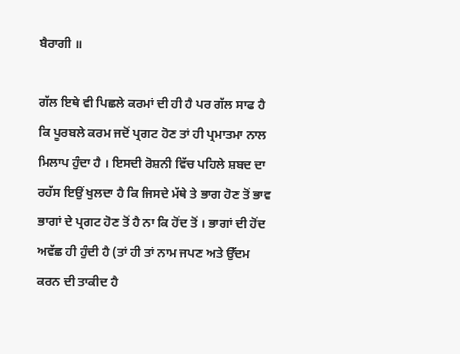ਬੈਰਾਗੀ ॥

ਗੱਲ ਇਥੇ ਵੀ ਪਿਛਲੇ ਕਰਮਾਂ ਦੀ ਹੀ ਹੈ ਪਰ ਗੱਲ ਸਾਫ ਹੈ ਕਿ ਪੂਰਬਲੇ ਕਰਮ ਜਦੋਂ ਪ੍ਰਗਟ ਹੋਣ ਤਾਂ ਹੀ ਪ੍ਰਮਾਤਮਾ ਨਾਲ ਮਿਲਾਪ ਹੁੰਦਾ ਹੈ । ਇਸਦੀ ਰੋਸ਼ਨੀ ਵਿੱਚ ਪਹਿਲੇ ਸ਼ਬਦ ਦਾ ਰਹੱਸ ਇਉਂ ਖੁਲਦਾ ਹੈ ਕਿ ਜਿਸਦੇ ਮੱਥੇ ਤੇ ਭਾਗ ਹੋਣ ਤੋਂ ਭਾਵ ਭਾਗਾਂ ਦੇ ਪ੍ਰਗਟ ਹੋਣ ਤੋਂ ਹੈ ਨਾ ਕਿ ਹੋਂਦ ਤੋਂ । ਭਾਗਾਂ ਦੀ ਹੋਂਦ ਅਵੱਛ ਹੀ ਹੁੰਦੀ ਹੈ (ਤਾਂ ਹੀ ਤਾਂ ਨਾਮ ਜਪਣ ਅਤੇ ਉੱਦਮ ਕਰਨ ਦੀ ਤਾਕੀਦ ਹੈ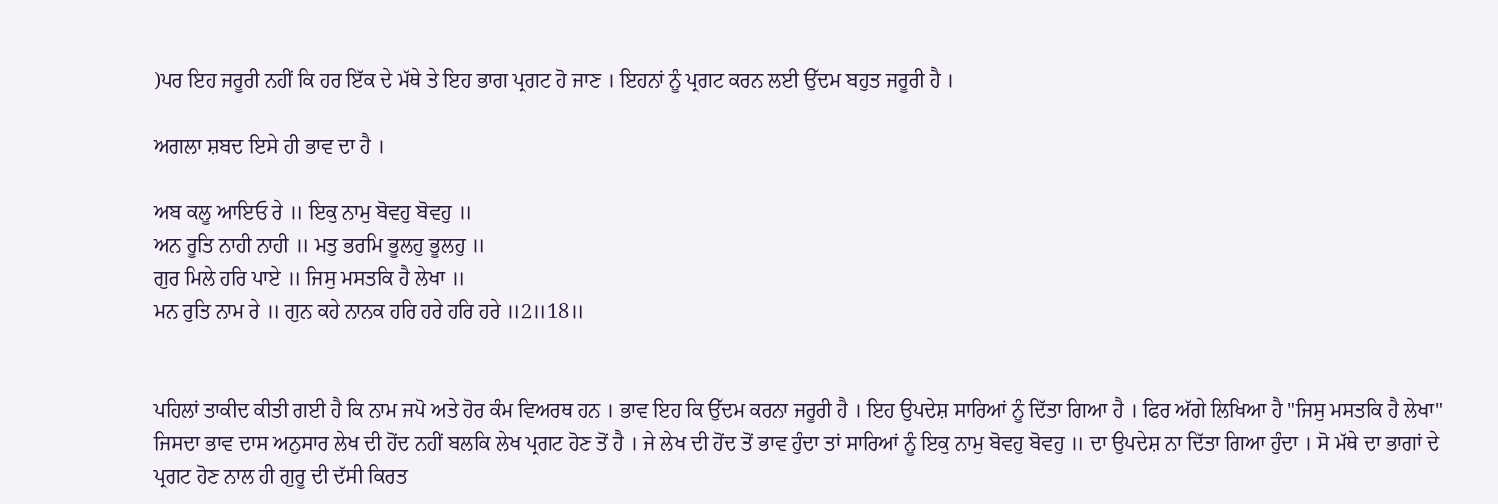)ਪਰ ਇਹ ਜਰੂਰੀ ਨਹੀਂ ਕਿ ਹਰ ਇੱਕ ਦੇ ਮੱਥੇ ਤੇ ਇਹ ਭਾਗ ਪ੍ਰਗਟ ਹੋ ਜਾਣ । ਇਹਨਾਂ ਨੂੰ ਪ੍ਰਗਟ ਕਰਨ ਲਈ ਉੱਦਮ ਬਹੁਤ ਜਰੂਰੀ ਹੈ ।

ਅਗਲਾ ਸ਼ਬਦ ਇਸੇ ਹੀ ਭਾਵ ਦਾ ਹੈ ।

ਅਬ ਕਲੂ ਆਇਓ ਰੇ ॥ ਇਕੁ ਨਾਮੁ ਬੋਵਹੁ ਬੋਵਹੁ ॥
ਅਨ ਰੂਤਿ ਨਾਹੀ ਨਾਹੀ ॥ ਮਤੁ ਭਰਮਿ ਭੂਲਹੁ ਭੂਲਹੁ ॥
ਗੁਰ ਮਿਲੇ ਹਰਿ ਪਾਏ ॥ ਜਿਸੁ ਮਸਤਕਿ ਹੈ ਲੇਖਾ ॥
ਮਨ ਰੁਤਿ ਨਾਮ ਰੇ ॥ ਗੁਨ ਕਹੇ ਨਾਨਕ ਹਰਿ ਹਰੇ ਹਰਿ ਹਰੇ ॥2॥18॥


ਪਹਿਲਾਂ ਤਾਕੀਦ ਕੀਤੀ ਗਈ ਹੈ ਕਿ ਨਾਮ ਜਪੋ ਅਤੇ ਹੋਰ ਕੰਮ ਵਿਅਰਥ ਹਨ । ਭਾਵ ਇਹ ਕਿ ਉੱਦਮ ਕਰਨਾ ਜਰੂਰੀ ਹੈ । ਇਹ ਉਪਦੇਸ਼ ਸਾਰਿਆਂ ਨੂੰ ਦਿੱਤਾ ਗਿਆ ਹੈ । ਫਿਰ ਅੱਗੇ ਲਿਖਿਆ ਹੈ "ਜਿਸੁ ਮਸਤਕਿ ਹੈ ਲੇਖਾ" ਜਿਸਦਾ ਭਾਵ ਦਾਸ ਅਨੁਸਾਰ ਲੇਖ ਦੀ ਹੋਂਦ ਨਹੀਂ ਬਲਕਿ ਲੇਖ ਪ੍ਰਗਟ ਹੋਣ ਤੋਂ ਹੈ । ਜੇ ਲੇਖ ਦੀ ਹੋਂਦ ਤੋਂ ਭਾਵ ਹੁੰਦਾ ਤਾਂ ਸਾਰਿਆਂ ਨੂੰ ਇਕੁ ਨਾਮੁ ਬੋਵਹੁ ਬੋਵਹੁ ॥ ਦਾ ਉਪਦੇਸ਼ ਨਾ ਦਿੱਤਾ ਗਿਆ ਹੁੰਦਾ । ਸੋ ਮੱਥੇ ਦਾ ਭਾਗਾਂ ਦੇ ਪ੍ਰਗਟ ਹੋਣ ਨਾਲ ਹੀ ਗੁਰੂ ਦੀ ਦੱਸੀ ਕਿਰਤ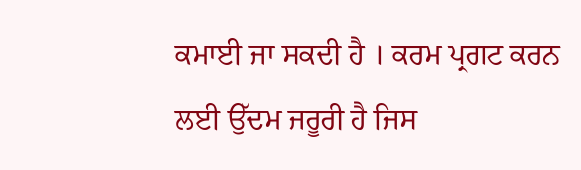ਕਮਾਈ ਜਾ ਸਕਦੀ ਹੈ । ਕਰਮ ਪ੍ਰਗਟ ਕਰਨ ਲਈ ਉੱਦਮ ਜਰੂਰੀ ਹੈ ਜਿਸ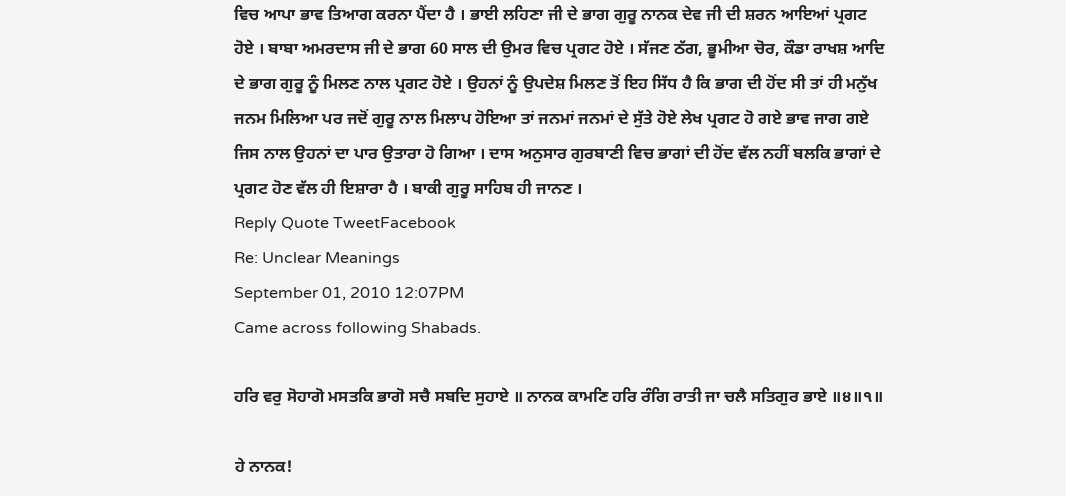ਵਿਚ ਆਪਾ ਭਾਵ ਤਿਆਗ ਕਰਨਾ ਪੈਂਦਾ ਹੈ । ਭਾਈ ਲਹਿਣਾ ਜੀ ਦੇ ਭਾਗ ਗੁਰੂ ਨਾਨਕ ਦੇਵ ਜੀ ਦੀ ਸ਼ਰਨ ਆਇਆਂ ਪ੍ਰਗਟ ਹੋਏ । ਬਾਬਾ ਅਮਰਦਾਸ ਜੀ ਦੇ ਭਾਗ 60 ਸਾਲ ਦੀ ਉਮਰ ਵਿਚ ਪ੍ਰਗਟ ਹੋਏ । ਸੱਜਣ ਠੱਗ, ਭੂਮੀਆ ਚੋਰ, ਕੌਡਾ ਰਾਖਸ਼ ਆਦਿ ਦੇ ਭਾਗ ਗੁਰੂ ਨੂੰ ਮਿਲਣ ਨਾਲ ਪ੍ਰਗਟ ਹੋਏ । ਉਹਨਾਂ ਨੂੰ ਉਪਦੇਸ਼ ਮਿਲਣ ਤੋਂ ਇਹ ਸਿੱਧ ਹੈ ਕਿ ਭਾਗ ਦੀ ਹੋਂਦ ਸੀ ਤਾਂ ਹੀ ਮਨੁੱਖ ਜਨਮ ਮਿਲਿਆ ਪਰ ਜਦੋਂ ਗੁਰੂ ਨਾਲ ਮਿਲਾਪ ਹੋਇਆ ਤਾਂ ਜਨਮਾਂ ਜਨਮਾਂ ਦੇ ਸੁੱਤੇ ਹੋਏ ਲੇਖ ਪ੍ਰਗਟ ਹੋ ਗਏ ਭਾਵ ਜਾਗ ਗਏ ਜਿਸ ਨਾਲ ਉਹਨਾਂ ਦਾ ਪਾਰ ਉਤਾਰਾ ਹੋ ਗਿਆ । ਦਾਸ ਅਨੁਸਾਰ ਗੁਰਬਾਣੀ ਵਿਚ ਭਾਗਾਂ ਦੀ ਹੋਂਦ ਵੱਲ ਨਹੀਂ ਬਲਕਿ ਭਾਗਾਂ ਦੇ ਪ੍ਰਗਟ ਹੋਣ ਵੱਲ ਹੀ ਇਸ਼ਾਰਾ ਹੈ । ਬਾਕੀ ਗੁਰੂ ਸਾਹਿਬ ਹੀ ਜਾਨਣ ।
Reply Quote TweetFacebook
Re: Unclear Meanings
September 01, 2010 12:07PM
Came across following Shabads.

ਹਰਿ ਵਰੁ ਸੋਹਾਗੋ ਮਸਤਕਿ ਭਾਗੋ ਸਚੈ ਸਬਦਿ ਸੁਹਾਏ ॥ ਨਾਨਕ ਕਾਮਣਿ ਹਰਿ ਰੰਗਿ ਰਾਤੀ ਜਾ ਚਲੈ ਸਤਿਗੁਰ ਭਾਏ ॥੪॥੧॥

ਹੇ ਨਾਨਕ!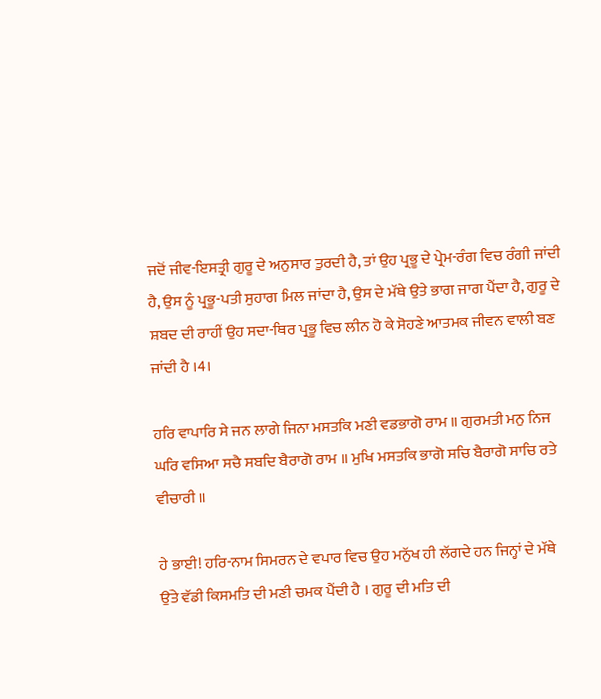ਜਦੋਂ ਜੀਵ-ਇਸਤ੍ਰੀ ਗੁਰੂ ਦੇ ਅਨੁਸਾਰ ਤੁਰਦੀ ਹੈ, ਤਾਂ ਉਹ ਪ੍ਰਭੂ ਦੇ ਪ੍ਰੇਮ-ਰੰਗ ਵਿਚ ਰੰਗੀ ਜਾਂਦੀ ਹੈ, ਉਸ ਨੂੰ ਪ੍ਰਭੂ-ਪਤੀ ਸੁਹਾਗ ਮਿਲ ਜਾਂਦਾ ਹੈ, ਉਸ ਦੇ ਮੱਥੇ ਉਤੇ ਭਾਗ ਜਾਗ ਪੈਂਦਾ ਹੈ, ਗੁਰੂ ਦੇ ਸ਼ਬਦ ਦੀ ਰਾਹੀਂ ਉਹ ਸਦਾ-ਥਿਰ ਪ੍ਰਭੂ ਵਿਚ ਲੀਨ ਹੋ ਕੇ ਸੋਹਣੇ ਆਤਮਕ ਜੀਵਨ ਵਾਲੀ ਬਣ ਜਾਂਦੀ ਹੈ ।4।

ਹਰਿ ਵਾਪਾਰਿ ਸੇ ਜਨ ਲਾਗੇ ਜਿਨਾ ਮਸਤਕਿ ਮਣੀ ਵਡਭਾਗੋ ਰਾਮ ॥ ਗੁਰਮਤੀ ਮਨੁ ਨਿਜ ਘਰਿ ਵਸਿਆ ਸਚੈ ਸਬਦਿ ਬੈਰਾਗੋ ਰਾਮ ॥ ਮੁਖਿ ਮਸਤਕਿ ਭਾਗੋ ਸਚਿ ਬੈਰਾਗੋ ਸਾਚਿ ਰਤੇ ਵੀਚਾਰੀ ॥

ਹੇ ਭਾਈ! ਹਰਿ-ਨਾਮ ਸਿਮਰਨ ਦੇ ਵਪਾਰ ਵਿਚ ਉਹ ਮਨੁੱਖ ਹੀ ਲੱਗਦੇ ਹਨ ਜਿਨ੍ਹਾਂ ਦੇ ਮੱਥੇ ਉਂਤੇ ਵੱਡੀ ਕਿਸਮਤਿ ਦੀ ਮਣੀ ਚਮਕ ਪੈਂਦੀ ਹੈ । ਗੁਰੂ ਦੀ ਮਤਿ ਦੀ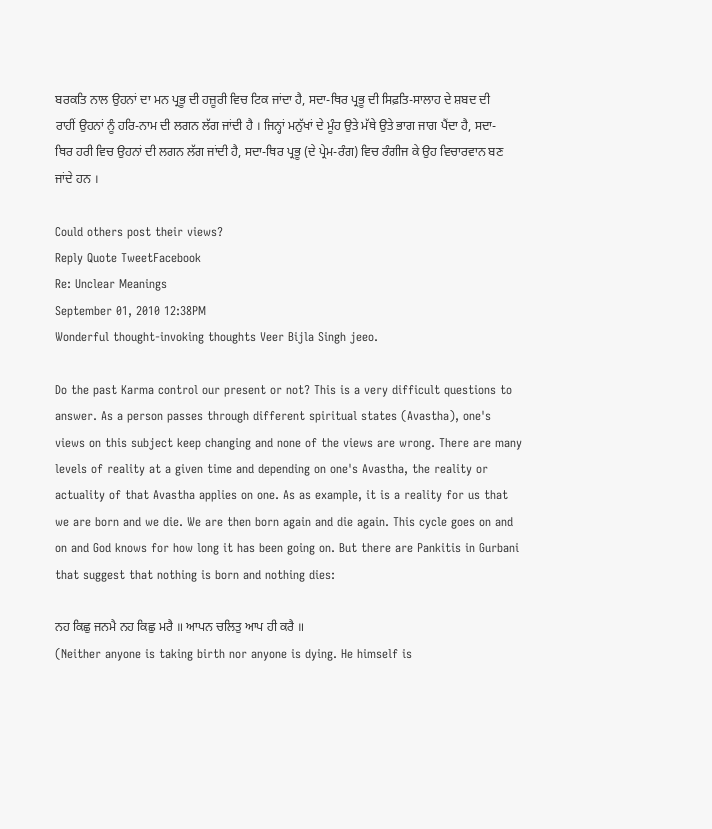ਬਰਕਤਿ ਨਾਲ ਉਹਨਾਂ ਦਾ ਮਨ ਪ੍ਰਭੂ ਦੀ ਹਜ਼ੂਰੀ ਵਿਚ ਟਿਕ ਜਾਂਦਾ ਹੈ, ਸਦਾ-ਥਿਰ ਪ੍ਰਭੂ ਦੀ ਸਿਫ਼ਤਿ-ਸਾਲਾਹ ਦੇ ਸ਼ਬਦ ਦੀ ਰਾਹੀਂ ਉਹਨਾਂ ਨੂੰ ਹਰਿ-ਨਾਮ ਦੀ ਲਗਨ ਲੱਗ ਜਾਂਦੀ ਹੈ । ਜਿਨ੍ਹਾਂ ਮਨੁੱਖਾਂ ਦੇ ਮੂੰਹ ਉਤੇ ਮੱਥੇ ਉਤੇ ਭਾਗ ਜਾਗ ਪੈਂਦਾ ਹੈ, ਸਦਾ-ਥਿਰ ਹਰੀ ਵਿਚ ਉਹਨਾਂ ਦੀ ਲਗਨ ਲੱਗ ਜਾਂਦੀ ਹੈ, ਸਦਾ-ਥਿਰ ਪ੍ਰਭੂ (ਦੇ ਪ੍ਰੇਮ-ਰੰਗ) ਵਿਚ ਰੰਗੀਜ ਕੇ ਉਹ ਵਿਚਾਰਵਾਨ ਬਣ ਜਾਂਦੇ ਹਨ ।

Could others post their views?
Reply Quote TweetFacebook
Re: Unclear Meanings
September 01, 2010 12:38PM
Wonderful thought-invoking thoughts Veer Bijla Singh jeeo.

Do the past Karma control our present or not? This is a very difficult questions to answer. As a person passes through different spiritual states (Avastha), one's views on this subject keep changing and none of the views are wrong. There are many levels of reality at a given time and depending on one's Avastha, the reality or actuality of that Avastha applies on one. As as example, it is a reality for us that we are born and we die. We are then born again and die again. This cycle goes on and on and God knows for how long it has been going on. But there are Pankitis in Gurbani that suggest that nothing is born and nothing dies:

ਨਹ ਕਿਛੁ ਜਨਮੈ ਨਹ ਕਿਛੁ ਮਰੈ ॥ ਆਪਨ ਚਲਿਤੁ ਆਪ ਹੀ ਕਰੈ ॥
(Neither anyone is taking birth nor anyone is dying. He himself is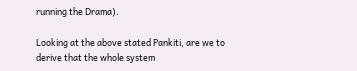running the Drama).

Looking at the above stated Pankiti, are we to derive that the whole system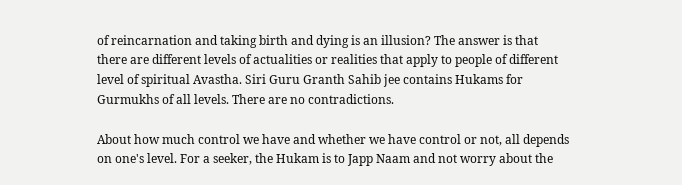of reincarnation and taking birth and dying is an illusion? The answer is that there are different levels of actualities or realities that apply to people of different level of spiritual Avastha. Siri Guru Granth Sahib jee contains Hukams for Gurmukhs of all levels. There are no contradictions.

About how much control we have and whether we have control or not, all depends on one's level. For a seeker, the Hukam is to Japp Naam and not worry about the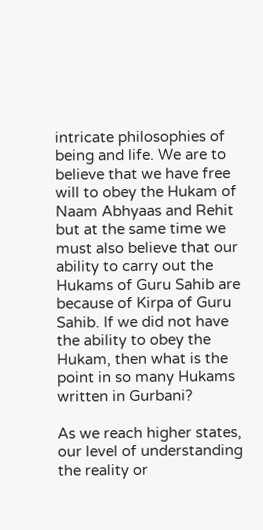intricate philosophies of being and life. We are to believe that we have free will to obey the Hukam of Naam Abhyaas and Rehit but at the same time we must also believe that our ability to carry out the Hukams of Guru Sahib are because of Kirpa of Guru Sahib. If we did not have the ability to obey the Hukam, then what is the point in so many Hukams written in Gurbani?

As we reach higher states, our level of understanding the reality or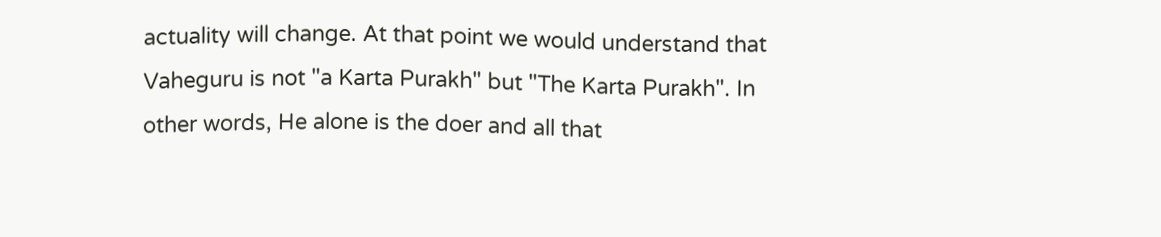actuality will change. At that point we would understand that Vaheguru is not "a Karta Purakh" but "The Karta Purakh". In other words, He alone is the doer and all that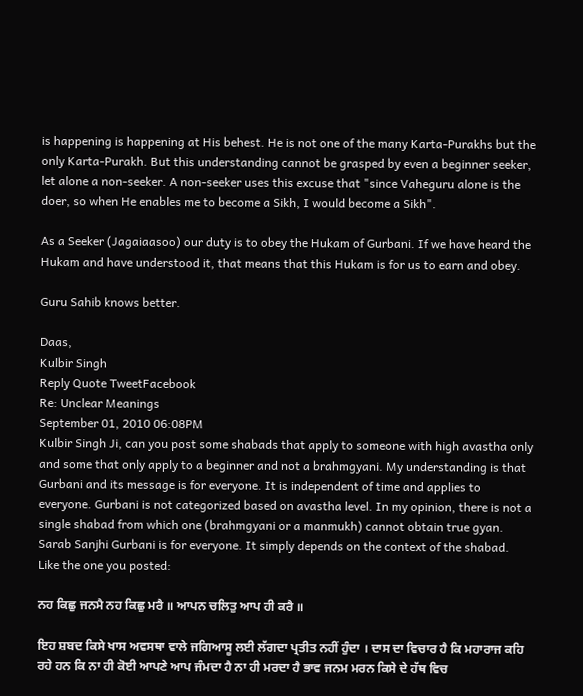is happening is happening at His behest. He is not one of the many Karta-Purakhs but the only Karta-Purakh. But this understanding cannot be grasped by even a beginner seeker, let alone a non-seeker. A non-seeker uses this excuse that "since Vaheguru alone is the doer, so when He enables me to become a Sikh, I would become a Sikh".

As a Seeker (Jagaiaasoo) our duty is to obey the Hukam of Gurbani. If we have heard the Hukam and have understood it, that means that this Hukam is for us to earn and obey.

Guru Sahib knows better.

Daas,
Kulbir Singh
Reply Quote TweetFacebook
Re: Unclear Meanings
September 01, 2010 06:08PM
Kulbir Singh Ji, can you post some shabads that apply to someone with high avastha only and some that only apply to a beginner and not a brahmgyani. My understanding is that Gurbani and its message is for everyone. It is independent of time and applies to everyone. Gurbani is not categorized based on avastha level. In my opinion, there is not a single shabad from which one (brahmgyani or a manmukh) cannot obtain true gyan. Sarab Sanjhi Gurbani is for everyone. It simply depends on the context of the shabad. Like the one you posted:

ਨਹ ਕਿਛੁ ਜਨਮੈ ਨਹ ਕਿਛੁ ਮਰੈ ॥ ਆਪਨ ਚਲਿਤੁ ਆਪ ਹੀ ਕਰੈ ॥

ਇਹ ਸ਼ਬਦ ਕਿਸੇ ਖਾਸ ਅਵਸਥਾ ਵਾਲੇ ਜਗਿਆਸੂ ਲਈ ਲੱਗਦਾ ਪ੍ਰਤੀਤ ਨਹੀਂ ਹੁੰਦਾ । ਦਾਸ ਦਾ ਵਿਚਾਰ ਹੈ ਕਿ ਮਹਾਰਾਜ ਕਹਿ ਰਹੇ ਹਨ ਕਿ ਨਾ ਹੀ ਕੋਈ ਆਪਣੇ ਆਪ ਜੰਮਦਾ ਹੈ ਨਾ ਹੀ ਮਰਦਾ ਹੈ ਭਾਵ ਜਨਮ ਮਰਨ ਕਿਸੇ ਦੇ ਹੱਥ ਵਿਚ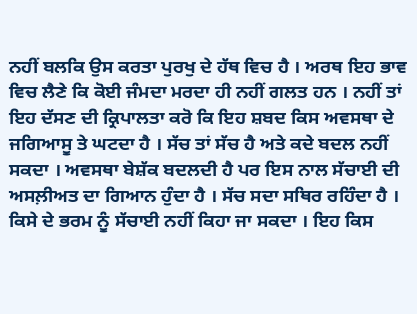ਨਹੀਂ ਬਲਕਿ ਉਸ ਕਰਤਾ ਪੁਰਖੁ ਦੇ ਹੱਥ ਵਿਚ ਹੈ । ਅਰਥ ਇਹ ਭਾਵ ਵਿਚ ਲੈਣੇ ਕਿ ਕੋਈ ਜੰਮਦਾ ਮਰਦਾ ਹੀ ਨਹੀਂ ਗਲਤ ਹਨ । ਨਹੀਂ ਤਾਂ ਇਹ ਦੱਸਣ ਦੀ ਕ੍ਰਿਪਾਲਤਾ ਕਰੋ ਕਿ ਇਹ ਸ਼ਬਦ ਕਿਸ ਅਵਸਥਾ ਦੇ ਜਗਿਆਸੂ ਤੇ ਘਟਦਾ ਹੈ । ਸੱਚ ਤਾਂ ਸੱਚ ਹੈ ਅਤੇ ਕਦੇ ਬਦਲ ਨਹੀਂ ਸਕਦਾ । ਅਵਸਥਾ ਬੇਸ਼ੱਕ ਬਦਲਦੀ ਹੈ ਪਰ ਇਸ ਨਾਲ ਸੱਚਾਈ ਦੀ ਅਸਲ਼ੀਅਤ ਦਾ ਗਿਆਨ ਹੁੰਦਾ ਹੈ । ਸੱਚ ਸਦਾ ਸਥਿਰ ਰਹਿੰਦਾ ਹੈ । ਕਿਸੇ ਦੇ ਭਰਮ ਨੂੰ ਸੱਚਾਈ ਨਹੀਂ ਕਿਹਾ ਜਾ ਸਕਦਾ । ਇਹ ਕਿਸ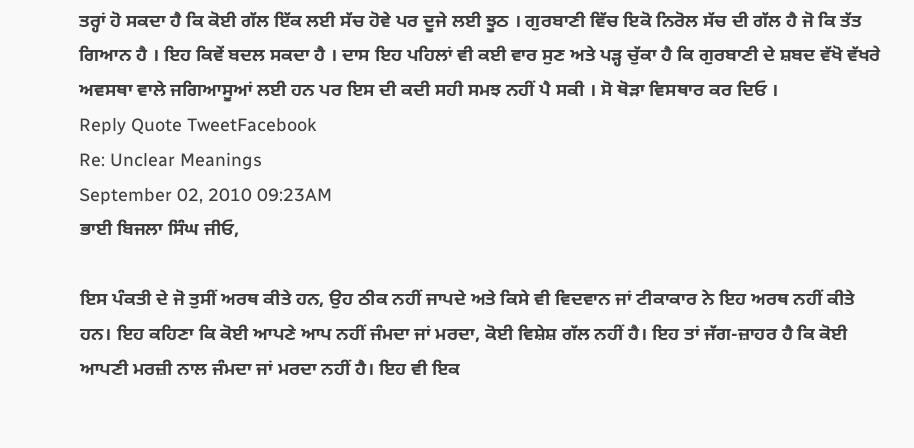ਤਰ੍ਹਾਂ ਹੋ ਸਕਦਾ ਹੈ ਕਿ ਕੋਈ ਗੱਲ ਇੱਕ ਲਈ ਸੱਚ ਹੋਵੇ ਪਰ ਦੂਜੇ ਲਈ ਝੂਠ । ਗੁਰਬਾਣੀ ਵਿੱਚ ਇਕੋ ਨਿਰੋਲ ਸੱਚ ਦੀ ਗੱਲ ਹੈ ਜੋ ਕਿ ਤੱਤ ਗਿਆਨ ਹੈ । ਇਹ ਕਿਵੇਂ ਬਦਲ ਸਕਦਾ ਹੈ । ਦਾਸ ਇਹ ਪਹਿਲਾਂ ਵੀ ਕਈ ਵਾਰ ਸੁਣ ਅਤੇ ਪੜ੍ਹ ਚੁੱਕਾ ਹੈ ਕਿ ਗੁਰਬਾਣੀ ਦੇ ਸ਼ਬਦ ਵੱਖੋ ਵੱਖਰੇ ਅਵਸਥਾ ਵਾਲੇ ਜਗਿਆਸੂਆਂ ਲਈ ਹਨ ਪਰ ਇਸ ਦੀ ਕਦੀ ਸਹੀ ਸਮਝ ਨਹੀਂ ਪੈ ਸਕੀ । ਸੋ ਥੋੜਾ ਵਿਸਥਾਰ ਕਰ ਦਿਓ ।
Reply Quote TweetFacebook
Re: Unclear Meanings
September 02, 2010 09:23AM
ਭਾਈ ਬਿਜਲਾ ਸਿੰਘ ਜੀਓ,

ਇਸ ਪੰਕਤੀ ਦੇ ਜੋ ਤੁਸੀਂ ਅਰਥ ਕੀਤੇ ਹਨ, ਉਹ ਠੀਕ ਨਹੀਂ ਜਾਪਦੇ ਅਤੇ ਕਿਸੇ ਵੀ ਵਿਦਵਾਨ ਜਾਂ ਟੀਕਾਕਾਰ ਨੇ ਇਹ ਅਰਥ ਨਹੀਂ ਕੀਤੇ ਹਨ। ਇਹ ਕਹਿਣਾ ਕਿ ਕੋਈ ਆਪਣੇ ਆਪ ਨਹੀਂ ਜੰਮਦਾ ਜਾਂ ਮਰਦਾ, ਕੋਈ ਵਿਸ਼ੇਸ਼ ਗੱਲ ਨਹੀਂ ਹੈ। ਇਹ ਤਾਂ ਜੱਗ-ਜ਼ਾਹਰ ਹੈ ਕਿ ਕੋਈ ਆਪਣੀ ਮਰਜ਼ੀ ਨਾਲ ਜੰਮਦਾ ਜਾਂ ਮਰਦਾ ਨਹੀਂ ਹੈ। ਇਹ ਵੀ ਇਕ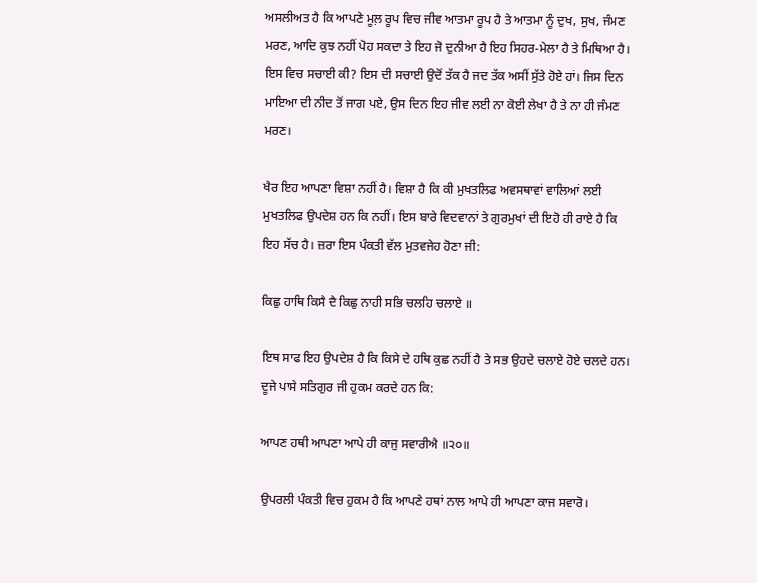ਅਸਲੀਅਤ ਹੈ ਕਿ ਆਪਣੇ ਮੂਲ਼ ਰੂਪ ਵਿਚ ਜੀਵ ਆਤਮਾ ਰੂਪ ਹੈ ਤੇ ਆਤਮਾ ਨੂੰ ਦੁਖ, ਸੁਖ, ਜੰਮਣ ਮਰਣ, ਆਦਿ ਕੁਝ ਨਹੀਂ ਪੋਹ ਸਕਦਾ ਤੇ ਇਹ ਜੋ ਦੁਨੀਆ ਹੈ ਇਹ ਸਿਹਰ-ਮੇਲਾ ਹੈ ਤੇ ਮਿਥਿਆ ਹੈ। ਇਸ ਵਿਚ ਸਚਾਈ ਕੀ? ਇਸ ਦੀ ਸਚਾਈ ਉਦੋਂ ਤੱਕ ਹੈ ਜਦ ਤੱਕ ਅਸੀਂ ਸੁੱਤੇ ਹੋਏ ਹਾਂ। ਜਿਸ ਦਿਨ ਮਾਇਆ ਦੀ ਨੀਦ ਤੋਂ ਜਾਗ ਪਏ, ਉਸ ਦਿਨ ਇਹ ਜੀਵ ਲਈ ਨਾ ਕੋਈ ਲੇਖਾ ਹੈ ਤੇ ਨਾ ਹੀ ਜੰਮਣ ਮਰਣ।

ਖੈਰ ਇਹ ਆਪਣਾ ਵਿਸ਼ਾ ਨਹੀਂ ਹੈ। ਵਿਸ਼ਾ ਹੈ ਕਿ ਕੀ ਮੁਖਤਲਿਫ ਅਵਸਥਾਵਾਂ ਵਾਲਿਆਂ ਲਈ ਮੁਖਤਲਿਫ ਉਪਦੇਸ਼ ਹਨ ਕਿ ਨਹੀਂ। ਇਸ ਬਾਰੇ ਵਿਦਵਾਨਾਂ ਤੇ ਗੁਰਮੁਖਾਂ ਦੀ ਇਹੋ ਹੀ ਰਾਏ ਹੈ ਕਿ ਇਹ ਸੱਚ ਹੈ। ਜ਼ਰਾ ਇਸ ਪੰਕਤੀ ਵੱਲ ਮੁਤਵਜੇਹ ਹੋਣਾ ਜੀ:

ਕਿਛੁ ਹਾਥਿ ਕਿਸੈ ਦੈ ਕਿਛੁ ਨਾਹੀ ਸਭਿ ਚਲਹਿ ਚਲਾਏ ॥

ਇਥ ਸਾਫ ਇਹ ਉਪਦੇਸ਼ ਹੈ ਕਿ ਕਿਸੇ ਦੇ ਹਥਿ ਕੁਛ ਨਹੀਂ ਹੈ ਤੇ ਸਭ ਉਹਦੇ ਚਲਾਏ ਹੋਏ ਚਲਦੇ ਹਨ। ਦੂਜੇ ਪਾਸੇ ਸਤਿਗੁਰ ਜੀ ਹੁਕਮ ਕਰਦੇ ਹਨ ਕਿ:

ਆਪਣ ਹਥੀ ਆਪਣਾ ਆਪੇ ਹੀ ਕਾਜੁ ਸਵਾਰੀਐ ॥੨੦॥

ਉਪਰਲੀ ਪੰਕਤੀ ਵਿਚ ਹੁਕਮ ਹੈ ਕਿ ਆਪਣੇ ਹਥਾਂ ਨਾਲ ਆਪੇ ਹੀ ਆਪਣਾ ਕਾਜ ਸਵਾਰੋ।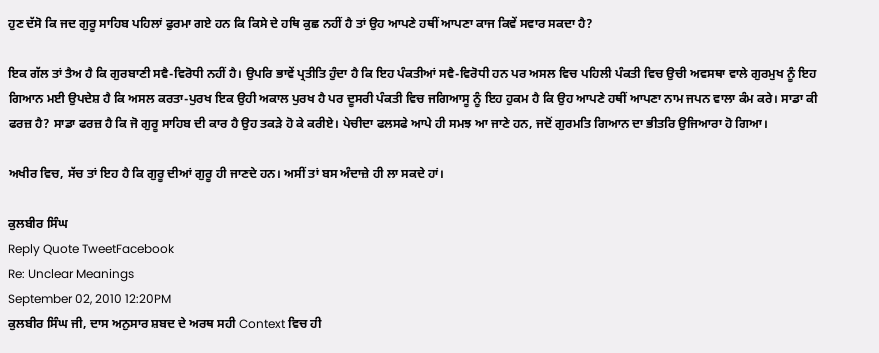ਹੁਣ ਦੱਸੋ ਕਿ ਜਦ ਗੁਰੂ ਸਾਹਿਬ ਪਹਿਲਾਂ ਫੁਰਮਾ ਗਏ ਹਨ ਕਿ ਕਿਸੇ ਦੇ ਹਥਿ ਕੁਛ ਨਹੀਂ ਹੈ ਤਾਂ ਉਹ ਆਪਣੇ ਹਥੀਂ ਆਪਣਾ ਕਾਜ ਕਿਵੇਂ ਸਵਾਰ ਸਕਦਾ ਹੈ?

ਇਕ ਗੱਲ ਤਾਂ ਤੈਅ ਹੈ ਕਿ ਗੁਰਬਾਣੀ ਸਵੈ-ਵਿਰੋਧੀ ਨਹੀਂ ਹੈ। ਉਪਰਿ ਭਾਵੇਂ ਪ੍ਰਤੀਤਿ ਹੁੰਦਾ ਹੈ ਕਿ ਇਹ ਪੰਕਤੀਆਂ ਸਵੈ-ਵਿਰੋਧੀ ਹਨ ਪਰ ਅਸਲ ਵਿਚ ਪਹਿਲੀ ਪੰਕਤੀ ਵਿਚ ਉਚੀ ਅਵਸਥਾ ਵਾਲੇ ਗੁਰਮੁਖ ਨੂੰ ਇਹ ਗਿਆਨ ਮਈ ਉਪਦੇਸ਼ ਹੈ ਕਿ ਅਸਲ ਕਰਤਾ-ਪੁਰਖ ਇਕ ਉਹੀ ਅਕਾਲ ਪੁਰਖ ਹੈ ਪਰ ਦੂਸਰੀ ਪੰਕਤੀ ਵਿਚ ਜਗਿਆਸੂ ਨੂੰ ਇਹ ਹੁਕਮ ਹੈ ਕਿ ਉਹ ਆਪਣੇ ਹਥੀਂ ਆਪਣਾ ਨਾਮ ਜਪਨ ਵਾਲਾ ਕੰਮ ਕਰੇ। ਸਾਡਾ ਕੀ ਫਰਜ਼ ਹੈ? ਸਾਡਾ ਫਰਜ਼ ਹੈ ਕਿ ਜੋ ਗੁਰੂ ਸਾਹਿਬ ਦੀ ਕਾਰ ਹੈ ਉਹ ਤਕੜੇ ਹੋ ਕੇ ਕਰੀਏ। ਪੇਚੀਦਾ ਫਲਸਫੇ ਆਪੇ ਹੀ ਸਮਝ ਆ ਜਾਣੇ ਹਨ, ਜਦੋਂ ਗੁਰਮਤਿ ਗਿਆਨ ਦਾ ਭੀਤਰਿ ਉਜਿਆਰਾ ਹੋ ਗਿਆ।

ਅਖੀਰ ਵਿਚ, ਸੱਚ ਤਾਂ ਇਹ ਹੈ ਕਿ ਗੁਰੂ ਦੀਆਂ ਗੁਰੂ ਹੀ ਜਾਣਦੇ ਹਨ। ਅਸੀਂ ਤਾਂ ਬਸ ਅੰਦਾਜ਼ੇ ਹੀ ਲਾ ਸਕਦੇ ਹਾਂ।

ਕੁਲਬੀਰ ਸਿੰਘ
Reply Quote TweetFacebook
Re: Unclear Meanings
September 02, 2010 12:20PM
ਕੁਲਬੀਰ ਸਿੰਘ ਜੀ, ਦਾਸ ਅਨੁਸਾਰ ਸ਼ਬਦ ਦੇ ਅਰਥ ਸਹੀ Context ਵਿਚ ਹੀ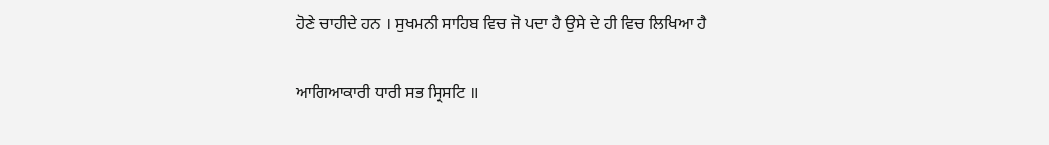ਹੋਣੇ ਚਾਹੀਦੇ ਹਨ । ਸੁਖਮਨੀ ਸਾਹਿਬ ਵਿਚ ਜੋ ਪਦਾ ਹੈ ਉਸੇ ਦੇ ਹੀ ਵਿਚ ਲਿਖਿਆ ਹੈ

ਆਗਿਆਕਾਰੀ ਧਾਰੀ ਸਭ ਸ੍ਰਿਸਟਿ ॥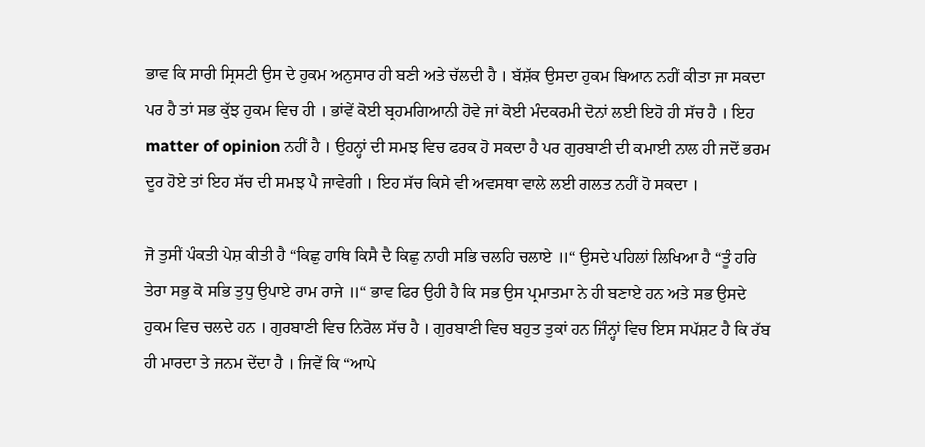ਭਾਵ ਕਿ ਸਾਰੀ ਸ੍ਰਿਸਟੀ ਉਸ ਦੇ ਹੁਕਮ ਅਨੁਸਾਰ ਹੀ ਬਣੀ ਅਤੇ ਚੱਲਦੀ ਹੈ । ਬੱਸ਼ੱਕ ਉਸਦਾ ਹੁਕਮ ਬਿਆਨ ਨਹੀਂ ਕੀਤਾ ਜਾ ਸਕਦਾ ਪਰ ਹੈ ਤਾਂ ਸਭ ਕੁੱਝ ਹੁਕਮ ਵਿਚ ਹੀ । ਭਾਂਵੇਂ ਕੋਈ ਬ੍ਰਹਮਗਿਆਨੀ ਹੋਵੇ ਜਾਂ ਕੋਈ ਮੰਦਕਰਮੀ ਦੋਨਾਂ ਲਈ ਇਹੋ ਹੀ ਸੱਚ ਹੈ । ਇਹ matter of opinion ਨਹੀਂ ਹੈ । ਉਹਨ੍ਹਾਂ ਦੀ ਸਮਝ ਵਿਚ ਫਰਕ ਹੋ ਸਕਦਾ ਹੈ ਪਰ ਗੁਰਬਾਣੀ ਦੀ ਕਮਾਈ ਨਾਲ ਹੀ ਜਦੋਂ ਭਰਮ ਦੂਰ ਹੋਏ ਤਾਂ ਇਹ ਸੱਚ ਦੀ ਸਮਝ ਪੈ ਜਾਵੇਗੀ । ਇਹ ਸੱਚ ਕਿਸੇ ਵੀ ਅਵਸਥਾ ਵਾਲੇ ਲਈ ਗਲਤ ਨਹੀਂ ਹੋ ਸਕਦਾ ।

ਜੋ ਤੁਸੀਂ ਪੰਕਤੀ ਪੇਸ਼ ਕੀਤੀ ਹੈ “ਕਿਛੁ ਹਾਥਿ ਕਿਸੈ ਦੈ ਕਿਛੁ ਨਾਹੀ ਸਭਿ ਚਲਹਿ ਚਲਾਏ ॥“ ਉਸਦੇ ਪਹਿਲਾਂ ਲਿਖਿਆ ਹੈ “ਤੂੰ ਹਰਿ ਤੇਰਾ ਸਭੁ ਕੋ ਸਭਿ ਤੁਧੁ ਉਪਾਏ ਰਾਮ ਰਾਜੇ ॥“ ਭਾਵ ਫਿਰ ਉਹੀ ਹੈ ਕਿ ਸਭ ਉਸ ਪ੍ਰਮਾਤਮਾ ਨੇ ਹੀ ਬਣਾਏ ਹਨ ਅਤੇ ਸਭ ਉਸਦੇ ਹੁਕਮ ਵਿਚ ਚਲਦੇ ਹਨ । ਗੁਰਬਾਣੀ ਵਿਚ ਨਿਰੋਲ ਸੱਚ ਹੈ । ਗੁਰਬਾਣੀ ਵਿਚ ਬਹੁਤ ਤੁਕਾਂ ਹਨ ਜਿੰਨ੍ਹਾਂ ਵਿਚ ਇਸ ਸਪੱਸ਼ਟ ਹੈ ਕਿ ਰੱਬ ਹੀ ਮਾਰਦਾ ਤੇ ਜਨਮ ਦੇਂਦਾ ਹੈ । ਜਿਵੇਂ ਕਿ “ਆਪੇ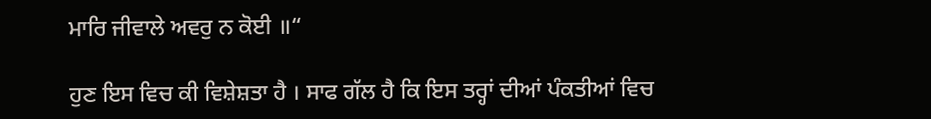ਮਾਰਿ ਜੀਵਾਲੇ ਅਵਰੁ ਨ ਕੋਈ ॥“

ਹੁਣ ਇਸ ਵਿਚ ਕੀ ਵਿਸ਼ੇਸ਼ਤਾ ਹੈ । ਸਾਫ ਗੱਲ ਹੈ ਕਿ ਇਸ ਤਰ੍ਹਾਂ ਦੀਆਂ ਪੰਕਤੀਆਂ ਵਿਚ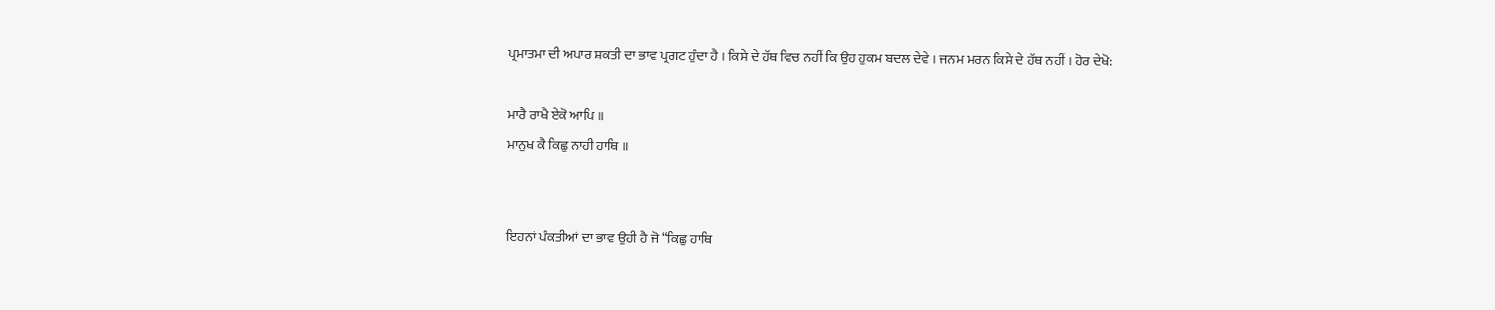ਪ੍ਰਮਾਤਮਾ ਦੀ ਅਪਾਰ ਸ਼ਕਤੀ ਦਾ ਭਾਵ ਪ੍ਰਗਟ ਹੁੰਦਾ ਹੈ । ਕਿਸੇ ਦੇ ਹੱਥ ਵਿਚ ਨਹੀਂ ਕਿ ਉਹ ਹੁਕਮ ਬਦਲ ਦੇਵੇ । ਜਨਮ ਮਰਨ ਕਿਸੇ ਦੇ ਹੱਥ ਨਹੀਂ । ਹੋਰ ਦੇਖੋ:

ਮਾਰੈ ਰਾਖੈ ਏਕੋ ਆਪਿ ॥
ਮਾਨੁਖ ਕੈ ਕਿਛੁ ਨਾਹੀ ਹਾਥਿ ॥


ਇਹਨਾਂ ਪੰਕਤੀਆਂ ਦਾ ਭਾਵ ਉਹੀ ਹੈ ਜੋ “ਕਿਛੁ ਹਾਥਿ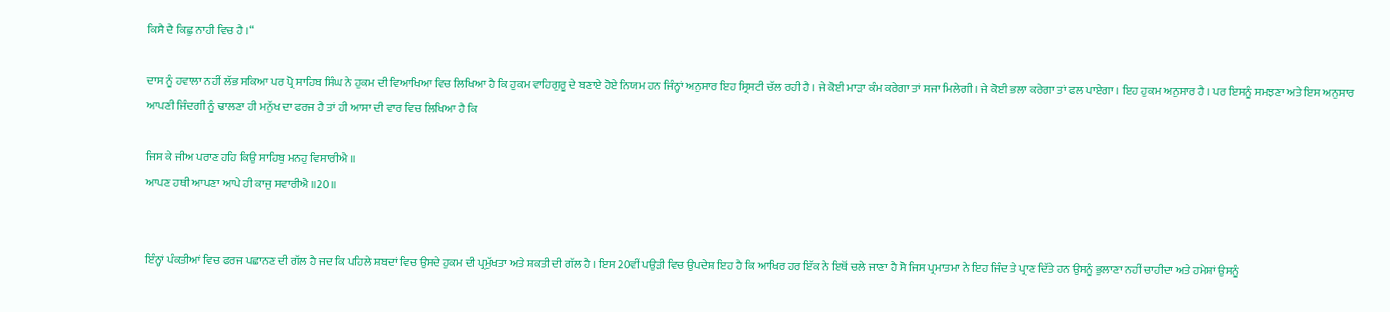ਕਿਸੈ ਦੈ ਕਿਛੁ ਨਾਹੀ ਵਿਚ ਹੈ ।“

ਦਾਸ ਨੂੰ ਹਵਾਲਾ ਨਹੀਂ ਲੱਭ ਸਕਿਆ ਪਰ ਪ੍ਰੋ ਸਾਹਿਬ ਸਿੰਘ ਨੇ ਹੁਕਮ ਦੀ ਵਿਆਖਿਆ ਵਿਚ ਲਿਖਿਆ ਹੈ ਕਿ ਹੁਕਮ ਵਾਹਿਗੁਰੂ ਦੇ ਬਣਾਏ ਹੋਏ ਨਿਯਮ ਹਨ ਜਿੰਨ੍ਹਾਂ ਅਨੁਸਾਰ ਇਹ ਸ੍ਰਿਸਟੀ ਚੱਲ ਰਹੀ ਹੈ । ਜੇ ਕੋਈ ਮਾੜਾ ਕੰਮ ਕਰੇਗਾ ਤਾਂ ਸਜਾ ਮਿਲੇਗੀ । ਜੇ ਕੋਈ ਭਲਾ ਕਰੇਗਾ ਤਾਂ ਫਲ ਪਾਏਗਾ । ਇਹ ਹੁਕਮ ਅਨੁਸਾਰ ਹੈ । ਪਰ ਇਸਨੂੰ ਸਮਝਣਾ ਅਤੇ ਇਸ ਅਨੁਸਾਰ ਆਪਣੀ ਜਿੰਦਗੀ ਨੂੰ ਢਾਲਣਾ ਹੀ ਮਨੁੱਖ ਦਾ ਫਰਜ ਹੈ ਤਾਂ ਹੀ ਆਸਾ ਦੀ ਵਾਰ ਵਿਚ ਲਿਖਿਆ ਹੈ ਕਿ

ਜਿਸ ਕੇ ਜੀਅ ਪਰਾਣ ਹਹਿ ਕਿਉ ਸਾਹਿਬੁ ਮਨਹੁ ਵਿਸਾਰੀਐ ॥
ਆਪਣ ਹਥੀ ਆਪਣਾ ਆਪੇ ਹੀ ਕਾਜੁ ਸਵਾਰੀਐ ॥20॥


ਇੰਨ੍ਹਾਂ ਪੰਕਤੀਆਂ ਵਿਚ ਫਰਜ ਪਛਾਨਣ ਦੀ ਗੱਲ ਹੈ ਜਦ ਕਿ ਪਹਿਲੇ ਸ਼ਬਦਾਂ ਵਿਚ ਉਸਦੇ ਹੁਕਮ ਦੀ ਪ੍ਰਮੁੱਖਤਾ ਅਤੇ ਸ਼ਕਤੀ ਦੀ ਗੱਲ ਹੈ । ਇਸ 20ਵੀਂ ਪਉੜੀ ਵਿਚ ਉਪਦੇਸ਼ ਇਹ ਹੈ ਕਿ ਆਖਿਰ ਹਰ ਇੱਕ ਨੇ ਇਥੋਂ ਚਲੇ ਜਾਣਾ ਹੈ ਸੋ ਜਿਸ ਪ੍ਰਮਾਤਮਾ ਨੇ ਇਹ ਜਿੰਦ ਤੇ ਪ੍ਰਾਣ ਦਿੱਤੇ ਹਨ ਉਸਨੂੰ ਭੁਲਾਣਾ ਨਹੀਂ ਚਾਹੀਦਾ ਅਤੇ ਹਮੇਸ਼ਾਂ ਉਸਨੂੰ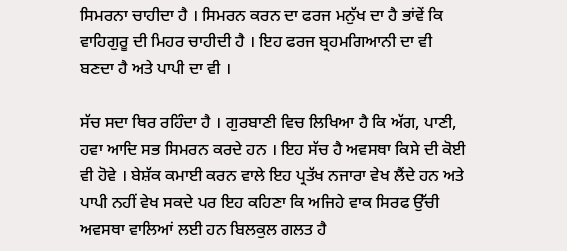ਸਿਮਰਨਾ ਚਾਹੀਦਾ ਹੈ । ਸਿਮਰਨ ਕਰਨ ਦਾ ਫਰਜ ਮਨੁੱਖ ਦਾ ਹੈ ਭਾਂਵੇਂ ਕਿ ਵਾਹਿਗੁਰੂ ਦੀ ਮਿਹਰ ਚਾਹੀਦੀ ਹੈ । ਇਹ ਫਰਜ ਬ੍ਰਹਮਗਿਆਨੀ ਦਾ ਵੀ ਬਣਦਾ ਹੈ ਅਤੇ ਪਾਪੀ ਦਾ ਵੀ ।

ਸੱਚ ਸਦਾ ਥਿਰ ਰਹਿੰਦਾ ਹੈ । ਗੁਰਬਾਣੀ ਵਿਚ ਲਿਖਿਆ ਹੈ ਕਿ ਅੱਗ, ਪਾਣੀ, ਹਵਾ ਆਦਿ ਸਭ ਸਿਮਰਨ ਕਰਦੇ ਹਨ । ਇਹ ਸੱਚ ਹੈ ਅਵਸਥਾ ਕਿਸੇ ਦੀ ਕੋਈ ਵੀ ਹੋਵੇ । ਬੇਸ਼ੱਕ ਕਮਾਈ ਕਰਨ ਵਾਲੇ ਇਹ ਪ੍ਰਤੱਖ ਨਜਾਰਾ ਵੇਖ ਲੈਂਦੇ ਹਨ ਅਤੇ ਪਾਪੀ ਨਹੀਂ ਵੇਖ ਸਕਦੇ ਪਰ ਇਹ ਕਹਿਣਾ ਕਿ ਅਜਿਹੇ ਵਾਕ ਸਿਰਫ ਉੱਚੀ ਅਵਸਥਾ ਵਾਲਿਆਂ ਲਈ ਹਨ ਬਿਲਕੁਲ ਗਲਤ ਹੈ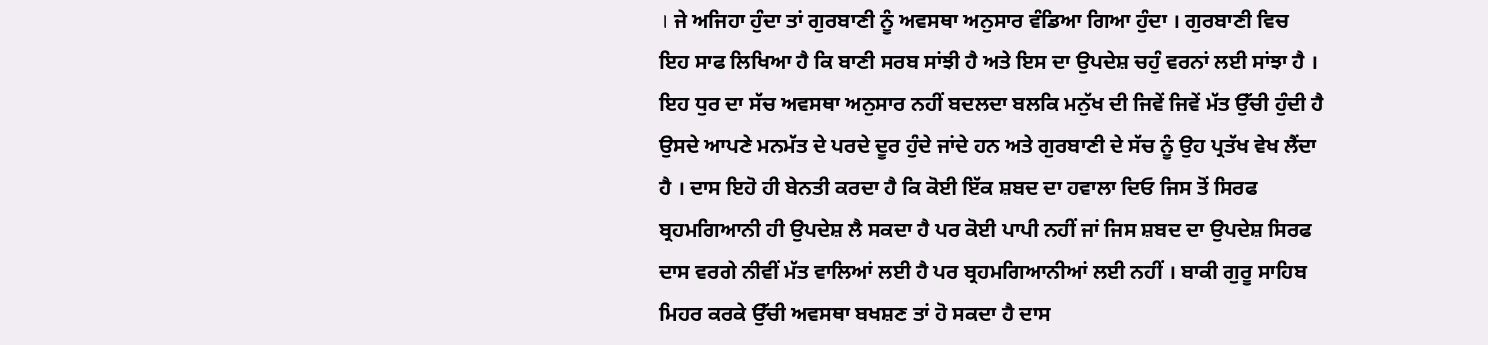। ਜੇ ਅਜਿਹਾ ਹੁੰਦਾ ਤਾਂ ਗੁਰਬਾਣੀ ਨੂੰ ਅਵਸਥਾ ਅਨੁਸਾਰ ਵੰਡਿਆ ਗਿਆ ਹੁੰਦਾ । ਗੁਰਬਾਣੀ ਵਿਚ ਇਹ ਸਾਫ ਲਿਖਿਆ ਹੈ ਕਿ ਬਾਣੀ ਸਰਬ ਸਾਂਝੀ ਹੈ ਅਤੇ ਇਸ ਦਾ ਉਪਦੇਸ਼ ਚਹੁੰ ਵਰਨਾਂ ਲਈ ਸਾਂਝਾ ਹੈ । ਇਹ ਧੁਰ ਦਾ ਸੱਚ ਅਵਸਥਾ ਅਨੁਸਾਰ ਨਹੀਂ ਬਦਲਦਾ ਬਲਕਿ ਮਨੁੱਖ ਦੀ ਜਿਵੇਂ ਜਿਵੇਂ ਮੱਤ ਉੱਚੀ ਹੁੰਦੀ ਹੈ ਉਸਦੇ ਆਪਣੇ ਮਨਮੱਤ ਦੇ ਪਰਦੇ ਦੂਰ ਹੁੰਦੇ ਜਾਂਦੇ ਹਨ ਅਤੇ ਗੁਰਬਾਣੀ ਦੇ ਸੱਚ ਨੂੰ ਉਹ ਪ੍ਰਤੱਖ ਵੇਖ ਲੈਂਦਾ ਹੈ । ਦਾਸ ਇਹੋ ਹੀ ਬੇਨਤੀ ਕਰਦਾ ਹੈ ਕਿ ਕੋਈ ਇੱਕ ਸ਼ਬਦ ਦਾ ਹਵਾਲਾ ਦਿਓ ਜਿਸ ਤੋਂ ਸਿਰਫ ਬ੍ਰਹਮਗਿਆਨੀ ਹੀ ਉਪਦੇਸ਼ ਲੈ ਸਕਦਾ ਹੈ ਪਰ ਕੋਈ ਪਾਪੀ ਨਹੀਂ ਜਾਂ ਜਿਸ ਸ਼ਬਦ ਦਾ ਉਪਦੇਸ਼ ਸਿਰਫ ਦਾਸ ਵਰਗੇ ਨੀਵੀਂ ਮੱਤ ਵਾਲਿਆਂ ਲਈ ਹੈ ਪਰ ਬ੍ਰਹਮਗਿਆਨੀਆਂ ਲਈ ਨਹੀਂ । ਬਾਕੀ ਗੁਰੂ ਸਾਹਿਬ ਮਿਹਰ ਕਰਕੇ ਉੱਚੀ ਅਵਸਥਾ ਬਖਸ਼ਣ ਤਾਂ ਹੋ ਸਕਦਾ ਹੈ ਦਾਸ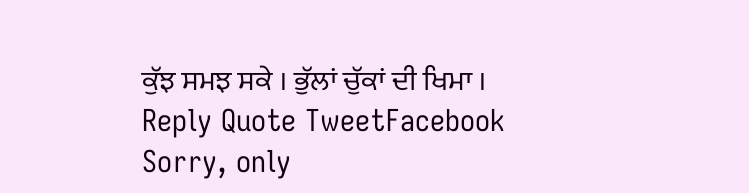ਕੁੱਝ ਸਮਝ ਸਕੇ । ਭੁੱਲਾਂ ਚੁੱਕਾਂ ਦੀ ਖਿਮਾ ।
Reply Quote TweetFacebook
Sorry, only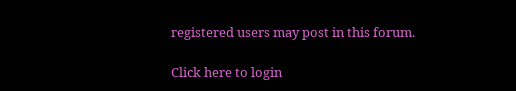registered users may post in this forum.

Click here to login